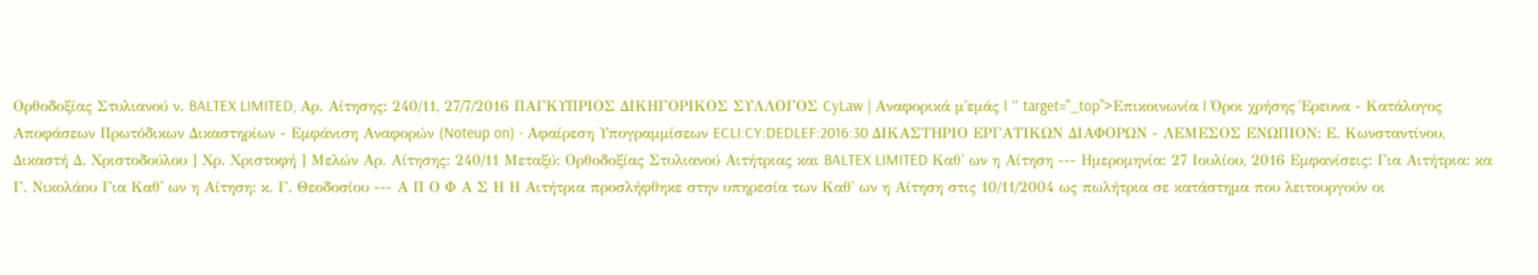Ορθοδοξίας Στυλιανού ν. BALTEX LIMITED, Αρ. Αίτησης: 240/11, 27/7/2016 ΠΑΓΚΥΠΡΙΟΣ ΔΙΚΗΓΟΡΙΚΟΣ ΣΥΛΛΟΓΟΣ CyLaw | Αναφορικά μ'εμάς | " target="_top">Επικοινωνία | Όροι χρήσης Έρευνα - Κατάλογος Αποφάσεων Πρωτόδικων Δικαστηρίων - Εμφάνιση Αναφορών (Noteup on) - Αφαίρεση Υπογραμμίσεων ECLI:CY:DEDLEF:2016:30 ΔΙΚΑΣΤΗΡΙΟ ΕΡΓΑΤΙΚΩΝ ΔΙΑΦΟΡΩΝ - ΛΕΜΕΣΟΣ ΕΝΩΠΙΟΝ: Ε. Κωνσταντίνου, Δικαστή Δ. Χριστοδούλου ] Χρ. Χριστοφή ] Μελών Αρ. Αίτησης: 240/11 Μεταξύ: Ορθοδοξίας Στυλιανού Αιτήτριας και BALTEX LIMITED Καθ' ων η Αίτηση --- Ημερομηνία: 27 Ιουλίου, 2016 Εμφανίσεις: Για Αιτήτρια: κα Γ. Νικολάου Για Καθ' ων η Αίτηση: κ. Γ. Θεοδοσίου --- Α Π Ο Φ Α Σ Η Η Αιτήτρια προσλήφθηκε στην υπηρεσία των Καθ' ων η Αίτηση στις 10/11/2004 ως πωλήτρια σε κατάστημα που λειτουργούν οι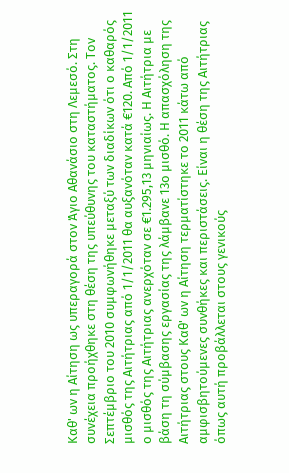Καθ' ων η Αίτηση ως υπεραγορά στον Άγιο Αθανάσιο στη Λεμεσό. Στη συνέχεια προήχθηκε στη θέση της υπεύθυνης του καταστήματος. Τον Σεπτέμβριο του 2010 συμφωνήθηκε μεταξύ των διαδίκων ότι ο καθαρός μισθός της Αιτήτριας από 1/1/2011 θα αυξανόταν κατά €120. Από 1/1/2011 ο μισθός της Αιτήτριας ανερχόταν σε €1.295,13 μηνιαίως. Η Αιτήτρια με βάση τη σύμβασης εργασίας της λάμβανε 13ο μισθό. Η απασχόληση της Αιτήτριας στους Καθ' ων η Αίτηση τερματίστηκε το 2011 κάτω από αμφισβητούμενες συνθήκες και περιστάσεις. Είναι η θέση της Αιτήτριας όπως αυτή προβάλλεται στους γενικούς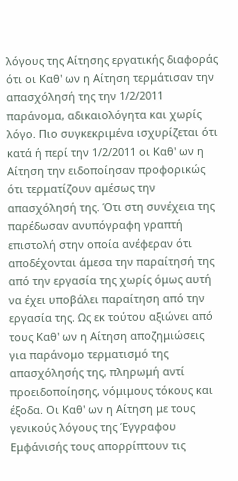λόγους της Αίτησης εργατικής διαφοράς ότι οι Καθ' ων η Αίτηση τερμάτισαν την απασχόλησή της την 1/2/2011 παράνομα, αδικαιολόγητα και χωρίς λόγο. Πιο συγκεκριμένα ισχυρίζεται ότι κατά ή περί την 1/2/2011 οι Καθ' ων η Αίτηση την ειδοποίησαν προφορικώς ότι τερματίζουν αμέσως την απασχόλησή της. Ότι στη συνέχεια της παρέδωσαν ανυπόγραφη γραπτή επιστολή στην οποία ανέφεραν ότι αποδέχονται άμεσα την παραίτησή της από την εργασία της χωρίς όμως αυτή να έχει υποβάλει παραίτηση από την εργασία της. Ως εκ τούτου αξιώνει από τους Καθ' ων η Αίτηση αποζημιώσεις για παράνομο τερματισμό της απασχόλησής της, πληρωμή αντί προειδοποίησης, νόμιμους τόκους και έξοδα. Οι Καθ' ων η Αίτηση με τους γενικούς λόγους της Έγγραφου Εμφάνισής τους απορρίπτουν τις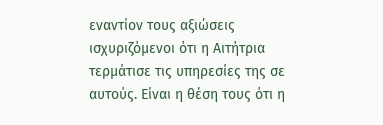εναντίον τους αξιώσεις ισχυριζόμενοι ότι η Αιτήτρια τερμάτισε τις υπηρεσίες της σε αυτούς. Είναι η θέση τους ότι η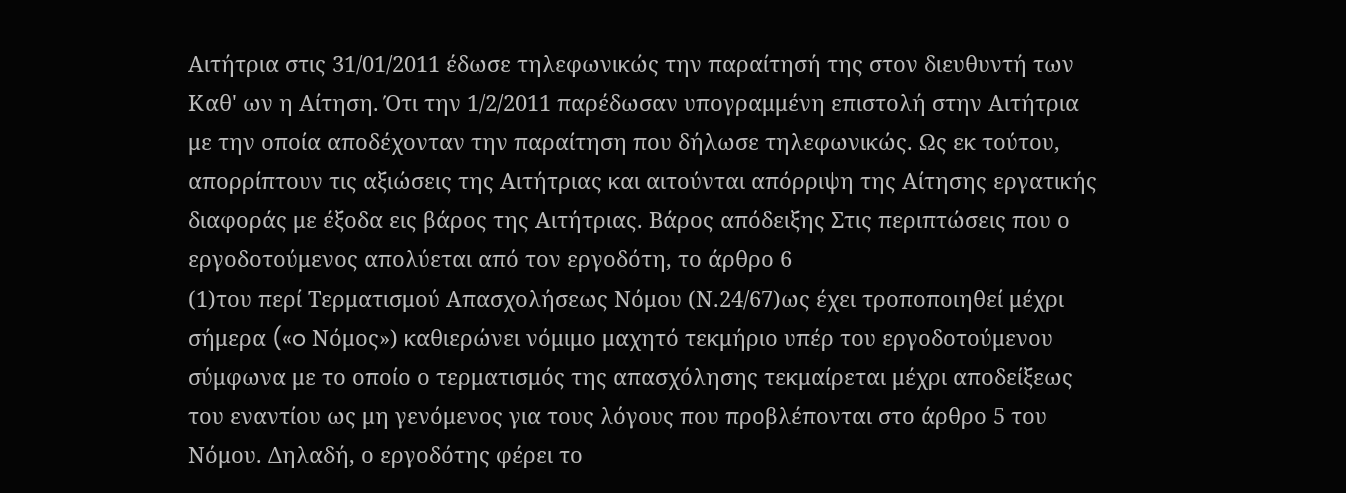Αιτήτρια στις 31/01/2011 έδωσε τηλεφωνικώς την παραίτησή της στον διευθυντή των Καθ' ων η Αίτηση. Ότι την 1/2/2011 παρέδωσαν υπογραμμένη επιστολή στην Αιτήτρια με την οποία αποδέχονταν την παραίτηση που δήλωσε τηλεφωνικώς. Ως εκ τούτου, απορρίπτουν τις αξιώσεις της Αιτήτριας και αιτούνται απόρριψη της Αίτησης εργατικής διαφοράς με έξοδα εις βάρος της Αιτήτριας. Βάρος απόδειξης Στις περιπτώσεις που ο εργοδοτούμενος απολύεται από τον εργοδότη, το άρθρο 6
(1)του περί Τερματισμού Απασχολήσεως Νόμου (Ν.24/67)ως έχει τροποποιηθεί μέχρι σήμερα («o Νόμος») καθιερώνει νόμιμο μαχητό τεκμήριο υπέρ του εργοδοτούμενου σύμφωνα με το οποίο ο τερματισμός της απασχόλησης τεκμαίρεται μέχρι αποδείξεως του εναντίου ως μη γενόμενος για τους λόγους που προβλέπονται στο άρθρο 5 του Νόμου. Δηλαδή, ο εργοδότης φέρει το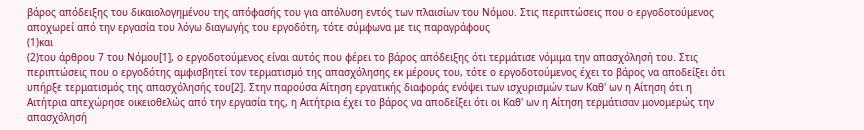βάρος απόδειξης του δικαιολογημένου της απόφασής του για απόλυση εντός των πλαισίων του Νόμου. Στις περιπτώσεις που ο εργοδοτούμενος αποχωρεί από την εργασία του λόγω διαγωγής του εργοδότη, τότε σύμφωνα με τις παραγράφους
(1)και
(2)του άρθρου 7 του Νόμου[1], ο εργοδοτούμενος είναι αυτός που φέρει το βάρος απόδειξης ότι τερμάτισε νόμιμα την απασχόλησή του. Στις περιπτώσεις που ο εργοδότης αμφισβητεί τον τερματισμό της απασχόλησης εκ μέρους του, τότε ο εργοδοτούμενος έχει το βάρος να αποδείξει ότι υπήρξε τερματισμός της απασχόλησής του[2]. Στην παρούσα Αίτηση εργατικής διαφοράς ενόψει των ισχυρισμών των Καθ' ων η Αίτηση ότι η Αιτήτρια απεχώρησε οικειοθελώς από την εργασία της, η Αιτήτρια έχει το βάρος να αποδείξει ότι οι Καθ' ων η Αίτηση τερμάτισαν μονομερώς την απασχόλησή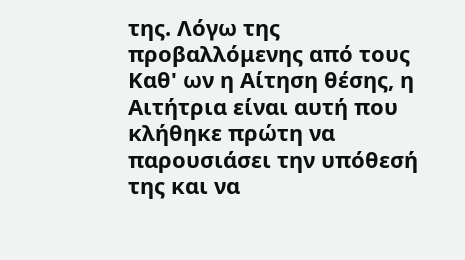της. Λόγω της προβαλλόμενης από τους Καθ' ων η Αίτηση θέσης, η Αιτήτρια είναι αυτή που κλήθηκε πρώτη να παρουσιάσει την υπόθεσή της και να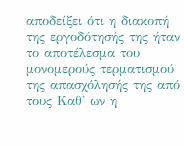αποδείξει ότι η διακοπή της εργοδότησής της ήταν το αποτέλεσμα του μονομερούς τερματισμού της απασχόλησής της από τους Καθ' ων η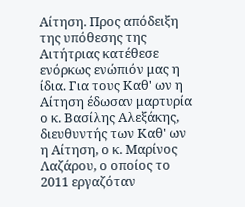Αίτηση. Προς απόδειξη της υπόθεσης της Αιτήτριας κατέθεσε ενόρκως ενώπιόν μας η ίδια. Για τους Καθ' ων η Αίτηση έδωσαν μαρτυρία ο κ. Βασίλης Αλεξάκης, διευθυντής των Καθ' ων η Αίτηση, ο κ. Μαρίνος Λαζάρου, ο οποίος το 2011 εργαζόταν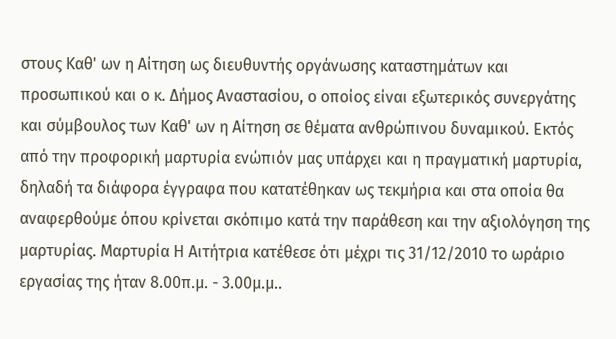στους Καθ' ων η Αίτηση ως διευθυντής οργάνωσης καταστημάτων και προσωπικού και ο κ. Δήμος Αναστασίου, ο οποίος είναι εξωτερικός συνεργάτης και σύμβουλος των Καθ' ων η Αίτηση σε θέματα ανθρώπινου δυναμικού. Εκτός από την προφορική μαρτυρία ενώπιόν μας υπάρχει και η πραγματική μαρτυρία, δηλαδή τα διάφορα έγγραφα που κατατέθηκαν ως τεκμήρια και στα οποία θα αναφερθούμε όπου κρίνεται σκόπιμο κατά την παράθεση και την αξιολόγηση της μαρτυρίας. Μαρτυρία Η Αιτήτρια κατέθεσε ότι μέχρι τις 31/12/2010 το ωράριο εργασίας της ήταν 8.00π.μ. - 3.00μ.μ..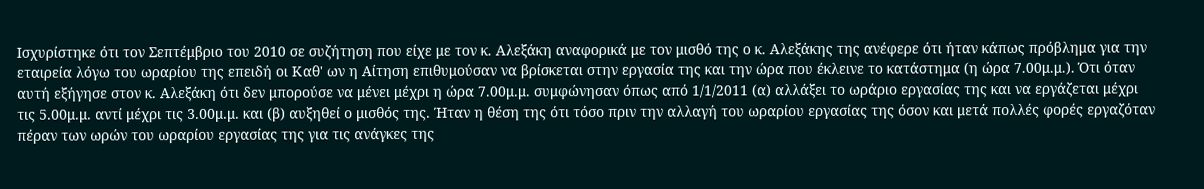Ισχυρίστηκε ότι τον Σεπτέμβριο του 2010 σε συζήτηση που είχε με τον κ. Αλεξάκη αναφορικά με τον μισθό της ο κ. Αλεξάκης της ανέφερε ότι ήταν κάπως πρόβλημα για την εταιρεία λόγω του ωραρίου της επειδή οι Καθ' ων η Αίτηση επιθυμούσαν να βρίσκεται στην εργασία της και την ώρα που έκλεινε το κατάστημα (η ώρα 7.00μ.μ.). Ότι όταν αυτή εξήγησε στον κ. Αλεξάκη ότι δεν μπορούσε να μένει μέχρι η ώρα 7.00μ.μ. συμφώνησαν όπως από 1/1/2011 (α) αλλάξει το ωράριο εργασίας της και να εργάζεται μέχρι τις 5.00μ.μ. αντί μέχρι τις 3.00μ.μ. και (β) αυξηθεί ο μισθός της. Ήταν η θέση της ότι τόσο πριν την αλλαγή του ωραρίου εργασίας της όσον και μετά πολλές φορές εργαζόταν πέραν των ωρών του ωραρίου εργασίας της για τις ανάγκες της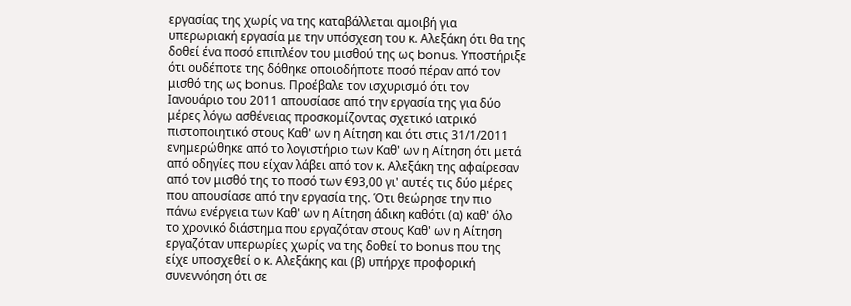εργασίας της χωρίς να της καταβάλλεται αμοιβή για υπερωριακή εργασία με την υπόσχεση του κ. Αλεξάκη ότι θα της δοθεί ένα ποσό επιπλέον του μισθού της ως bonus. Υποστήριξε ότι ουδέποτε της δόθηκε οποιοδήποτε ποσό πέραν από τον μισθό της ως bonus. Προέβαλε τον ισχυρισμό ότι τον Ιανουάριο του 2011 απουσίασε από την εργασία της για δύο μέρες λόγω ασθένειας προσκομίζοντας σχετικό ιατρικό πιστοποιητικό στους Καθ' ων η Αίτηση και ότι στις 31/1/2011 ενημερώθηκε από το λογιστήριο των Καθ' ων η Αίτηση ότι μετά από οδηγίες που είχαν λάβει από τον κ. Αλεξάκη της αφαίρεσαν από τον μισθό της το ποσό των €93,00 γι' αυτές τις δύο μέρες που απουσίασε από την εργασία της. Ότι θεώρησε την πιο πάνω ενέργεια των Καθ' ων η Αίτηση άδικη καθότι (α) καθ' όλο το χρονικό διάστημα που εργαζόταν στους Καθ' ων η Αίτηση εργαζόταν υπερωρίες χωρίς να της δοθεί το bonus που της είχε υποσχεθεί ο κ. Αλεξάκης και (β) υπήρχε προφορική συνεννόηση ότι σε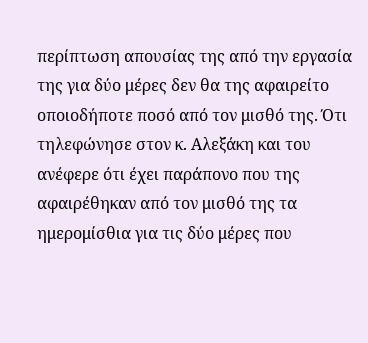περίπτωση απουσίας της από την εργασία της για δύο μέρες δεν θα της αφαιρείτο οποιοδήποτε ποσό από τον μισθό της. Ότι τηλεφώνησε στον κ. Αλεξάκη και του ανέφερε ότι έχει παράπονο που της αφαιρέθηκαν από τον μισθό της τα ημερομίσθια για τις δύο μέρες που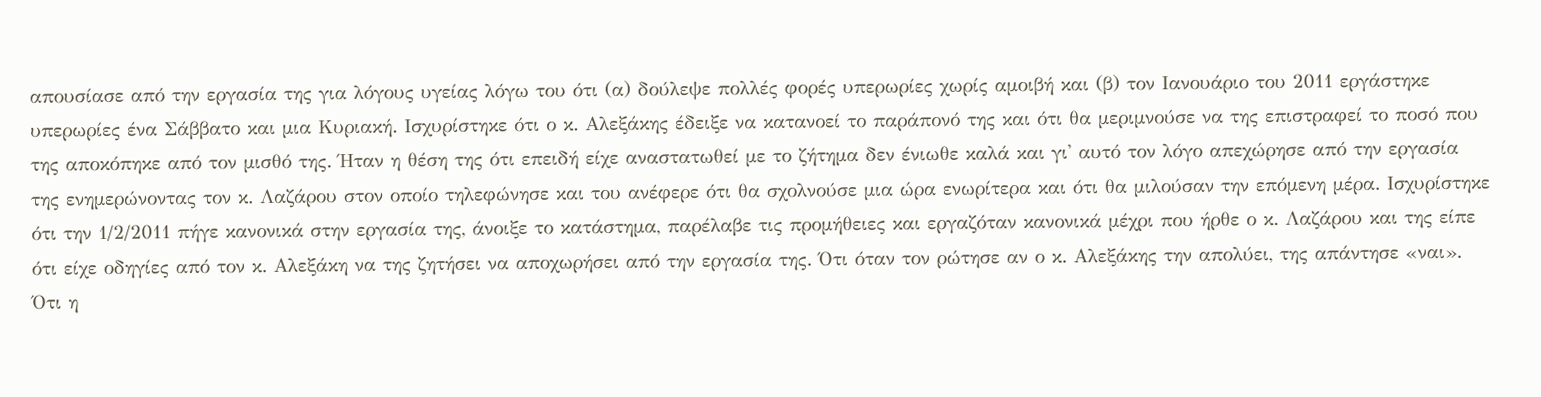απουσίασε από την εργασία της για λόγους υγείας λόγω του ότι (α) δούλεψε πολλές φορές υπερωρίες χωρίς αμοιβή και (β) τον Ιανουάριο του 2011 εργάστηκε υπερωρίες ένα Σάββατο και μια Κυριακή. Ισχυρίστηκε ότι ο κ. Αλεξάκης έδειξε να κατανοεί το παράπονό της και ότι θα μεριμνούσε να της επιστραφεί το ποσό που της αποκόπηκε από τον μισθό της. Ήταν η θέση της ότι επειδή είχε αναστατωθεί με το ζήτημα δεν ένιωθε καλά και γι' αυτό τον λόγο απεχώρησε από την εργασία της ενημερώνοντας τον κ. Λαζάρου στον οποίο τηλεφώνησε και του ανέφερε ότι θα σχολνούσε μια ώρα ενωρίτερα και ότι θα μιλούσαν την επόμενη μέρα. Ισχυρίστηκε ότι την 1/2/2011 πήγε κανονικά στην εργασία της, άνοιξε το κατάστημα, παρέλαβε τις προμήθειες και εργαζόταν κανονικά μέχρι που ήρθε ο κ. Λαζάρου και της είπε ότι είχε οδηγίες από τον κ. Αλεξάκη να της ζητήσει να αποχωρήσει από την εργασία της. Ότι όταν τον ρώτησε αν ο κ. Αλεξάκης την απολύει, της απάντησε «ναι». Ότι η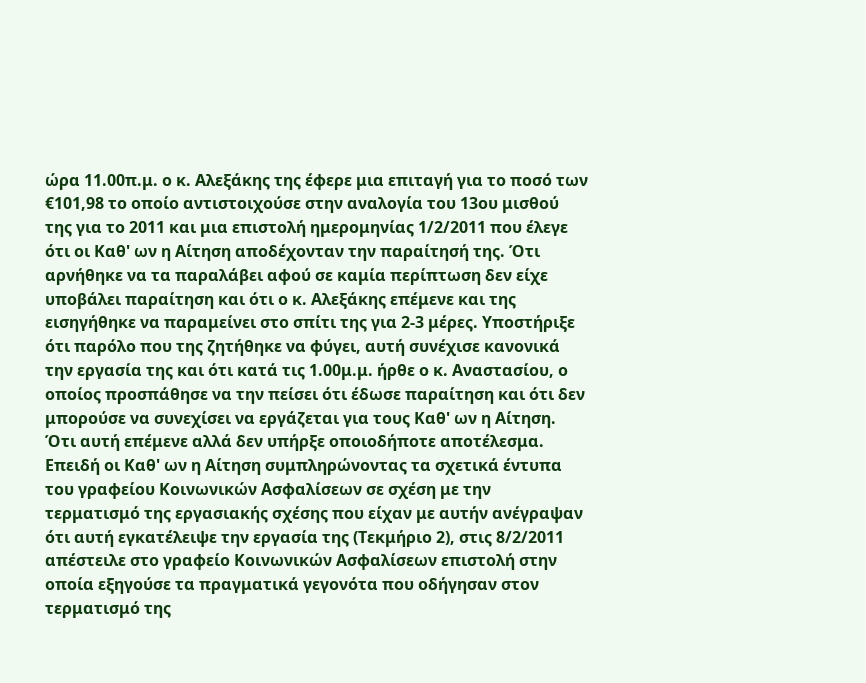ώρα 11.00π.μ. ο κ. Αλεξάκης της έφερε μια επιταγή για το ποσό των €101,98 το οποίο αντιστοιχούσε στην αναλογία του 13ου μισθού της για το 2011 και μια επιστολή ημερομηνίας 1/2/2011 που έλεγε ότι οι Καθ' ων η Αίτηση αποδέχονταν την παραίτησή της. Ότι αρνήθηκε να τα παραλάβει αφού σε καμία περίπτωση δεν είχε υποβάλει παραίτηση και ότι ο κ. Αλεξάκης επέμενε και της εισηγήθηκε να παραμείνει στο σπίτι της για 2-3 μέρες. Υποστήριξε ότι παρόλο που της ζητήθηκε να φύγει, αυτή συνέχισε κανονικά την εργασία της και ότι κατά τις 1.00μ.μ. ήρθε ο κ. Αναστασίου, ο οποίος προσπάθησε να την πείσει ότι έδωσε παραίτηση και ότι δεν μπορούσε να συνεχίσει να εργάζεται για τους Καθ' ων η Αίτηση. Ότι αυτή επέμενε αλλά δεν υπήρξε οποιοδήποτε αποτέλεσμα. Επειδή οι Καθ' ων η Αίτηση συμπληρώνοντας τα σχετικά έντυπα του γραφείου Κοινωνικών Ασφαλίσεων σε σχέση με την τερματισμό της εργασιακής σχέσης που είχαν με αυτήν ανέγραψαν ότι αυτή εγκατέλειψε την εργασία της (Τεκμήριο 2), στις 8/2/2011 απέστειλε στο γραφείο Κοινωνικών Ασφαλίσεων επιστολή στην οποία εξηγούσε τα πραγματικά γεγονότα που οδήγησαν στον τερματισμό της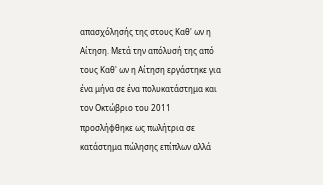απασχόλησής της στους Καθ' ων η Αίτηση. Μετά την απόλυσή της από τους Καθ' ων η Αίτηση εργάστηκε για ένα μήνα σε ένα πολυκατάστημα και τον Οκτώβριο του 2011 προσλήφθηκε ως πωλήτρια σε κατάστημα πώλησης επίπλων αλλά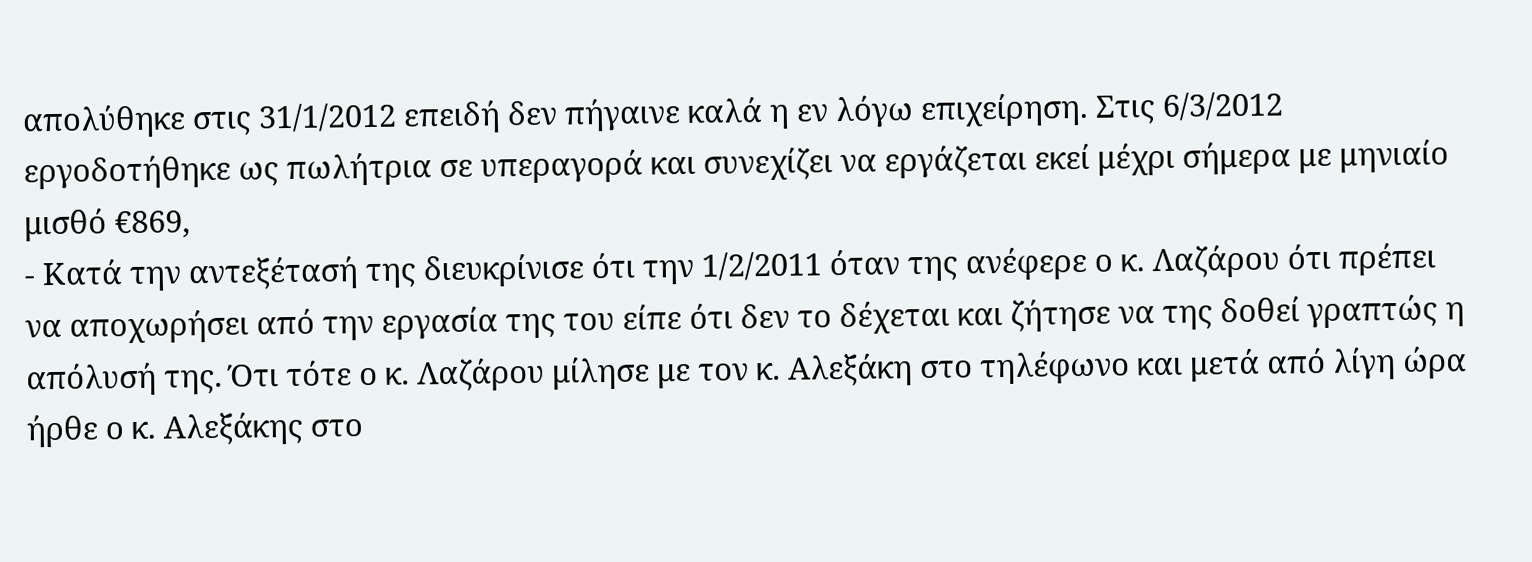απολύθηκε στις 31/1/2012 επειδή δεν πήγαινε καλά η εν λόγω επιχείρηση. Στις 6/3/2012 εργοδοτήθηκε ως πωλήτρια σε υπεραγορά και συνεχίζει να εργάζεται εκεί μέχρι σήμερα με μηνιαίο μισθό €869,
- Κατά την αντεξέτασή της διευκρίνισε ότι την 1/2/2011 όταν της ανέφερε ο κ. Λαζάρου ότι πρέπει να αποχωρήσει από την εργασία της του είπε ότι δεν το δέχεται και ζήτησε να της δοθεί γραπτώς η απόλυσή της. Ότι τότε ο κ. Λαζάρου μίλησε με τον κ. Αλεξάκη στο τηλέφωνο και μετά από λίγη ώρα ήρθε ο κ. Αλεξάκης στο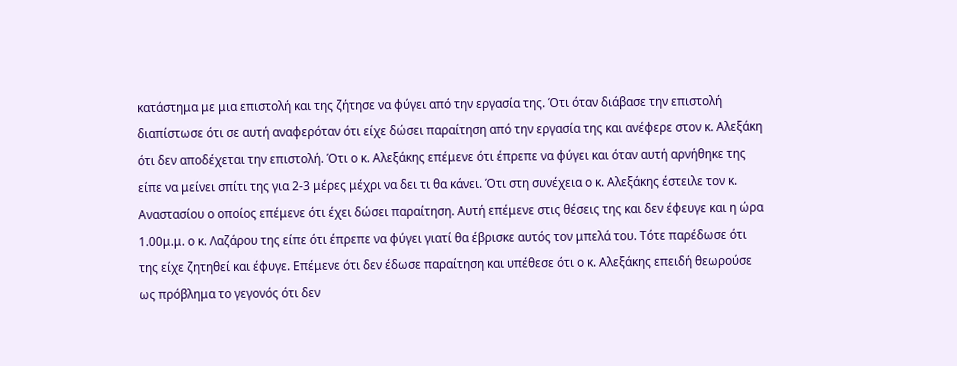κατάστημα με μια επιστολή και της ζήτησε να φύγει από την εργασία της. Ότι όταν διάβασε την επιστολή διαπίστωσε ότι σε αυτή αναφερόταν ότι είχε δώσει παραίτηση από την εργασία της και ανέφερε στον κ. Αλεξάκη ότι δεν αποδέχεται την επιστολή. Ότι ο κ. Αλεξάκης επέμενε ότι έπρεπε να φύγει και όταν αυτή αρνήθηκε της είπε να μείνει σπίτι της για 2-3 μέρες μέχρι να δει τι θα κάνει. Ότι στη συνέχεια ο κ. Αλεξάκης έστειλε τον κ. Αναστασίου ο οποίος επέμενε ότι έχει δώσει παραίτηση. Αυτή επέμενε στις θέσεις της και δεν έφευγε και η ώρα 1.00μ.μ. ο κ. Λαζάρου της είπε ότι έπρεπε να φύγει γιατί θα έβρισκε αυτός τον μπελά του. Τότε παρέδωσε ότι της είχε ζητηθεί και έφυγε. Επέμενε ότι δεν έδωσε παραίτηση και υπέθεσε ότι ο κ. Αλεξάκης επειδή θεωρούσε ως πρόβλημα το γεγονός ότι δεν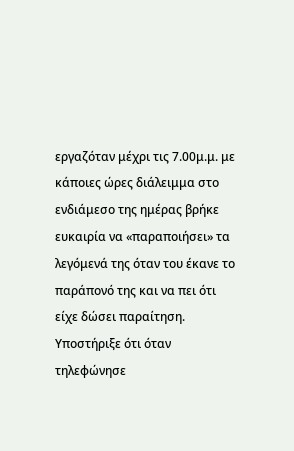εργαζόταν μέχρι τις 7.00μ.μ. με κάποιες ώρες διάλειμμα στο ενδιάμεσο της ημέρας βρήκε ευκαιρία να «παραποιήσει» τα λεγόμενά της όταν του έκανε το παράπονό της και να πει ότι είχε δώσει παραίτηση. Υποστήριξε ότι όταν τηλεφώνησε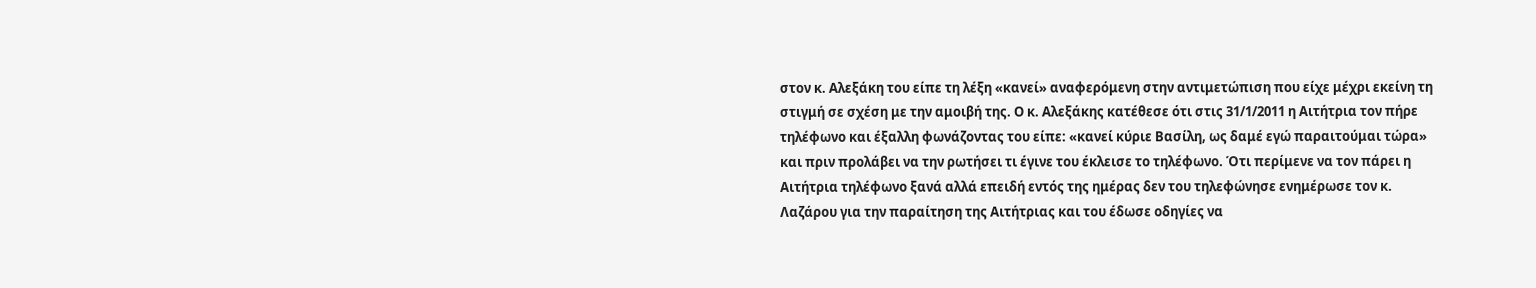στον κ. Αλεξάκη του είπε τη λέξη «κανεί» αναφερόμενη στην αντιμετώπιση που είχε μέχρι εκείνη τη στιγμή σε σχέση με την αμοιβή της. Ο κ. Αλεξάκης κατέθεσε ότι στις 31/1/2011 η Αιτήτρια τον πήρε τηλέφωνο και έξαλλη φωνάζοντας του είπε: «κανεί κύριε Βασίλη, ως δαμέ εγώ παραιτούμαι τώρα» και πριν προλάβει να την ρωτήσει τι έγινε του έκλεισε το τηλέφωνο. Ότι περίμενε να τον πάρει η Αιτήτρια τηλέφωνο ξανά αλλά επειδή εντός της ημέρας δεν του τηλεφώνησε ενημέρωσε τον κ. Λαζάρου για την παραίτηση της Αιτήτριας και του έδωσε οδηγίες να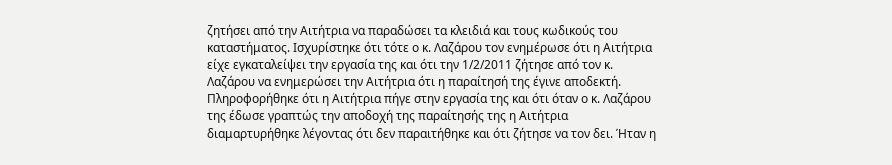ζητήσει από την Αιτήτρια να παραδώσει τα κλειδιά και τους κωδικούς του καταστήματος. Ισχυρίστηκε ότι τότε ο κ. Λαζάρου τον ενημέρωσε ότι η Αιτήτρια είχε εγκαταλείψει την εργασία της και ότι την 1/2/2011 ζήτησε από τον κ. Λαζάρου να ενημερώσει την Αιτήτρια ότι η παραίτησή της έγινε αποδεκτή. Πληροφορήθηκε ότι η Αιτήτρια πήγε στην εργασία της και ότι όταν ο κ. Λαζάρου της έδωσε γραπτώς την αποδοχή της παραίτησής της η Αιτήτρια διαμαρτυρήθηκε λέγοντας ότι δεν παραιτήθηκε και ότι ζήτησε να τον δει. Ήταν η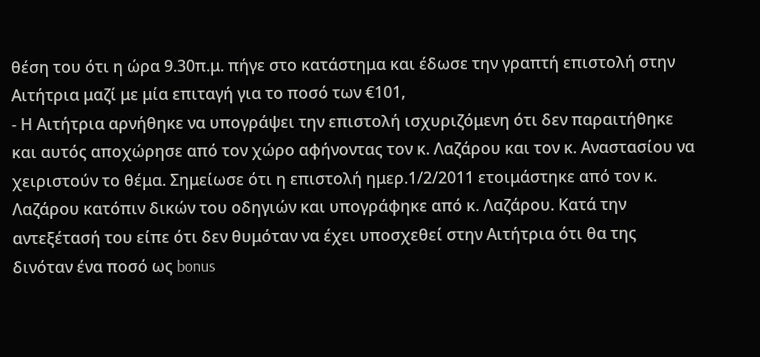θέση του ότι η ώρα 9.30π.μ. πήγε στο κατάστημα και έδωσε την γραπτή επιστολή στην Αιτήτρια μαζί με μία επιταγή για το ποσό των €101,
- Η Αιτήτρια αρνήθηκε να υπογράψει την επιστολή ισχυριζόμενη ότι δεν παραιτήθηκε και αυτός αποχώρησε από τον χώρο αφήνοντας τον κ. Λαζάρου και τον κ. Αναστασίου να χειριστούν το θέμα. Σημείωσε ότι η επιστολή ημερ.1/2/2011 ετοιμάστηκε από τον κ. Λαζάρου κατόπιν δικών του οδηγιών και υπογράφηκε από κ. Λαζάρου. Κατά την αντεξέτασή του είπε ότι δεν θυμόταν να έχει υποσχεθεί στην Αιτήτρια ότι θα της δινόταν ένα ποσό ως bonus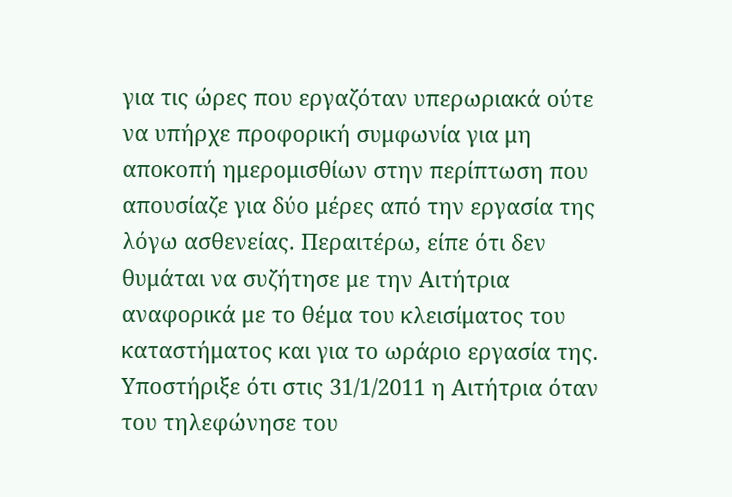για τις ώρες που εργαζόταν υπερωριακά ούτε να υπήρχε προφορική συμφωνία για μη αποκοπή ημερομισθίων στην περίπτωση που απουσίαζε για δύο μέρες από την εργασία της λόγω ασθενείας. Περαιτέρω, είπε ότι δεν θυμάται να συζήτησε με την Αιτήτρια αναφορικά με το θέμα του κλεισίματος του καταστήματος και για το ωράριο εργασία της. Υποστήριξε ότι στις 31/1/2011 η Αιτήτρια όταν του τηλεφώνησε του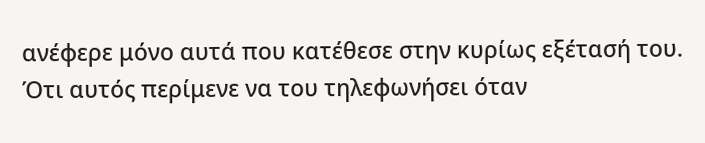ανέφερε μόνο αυτά που κατέθεσε στην κυρίως εξέτασή του. Ότι αυτός περίμενε να του τηλεφωνήσει όταν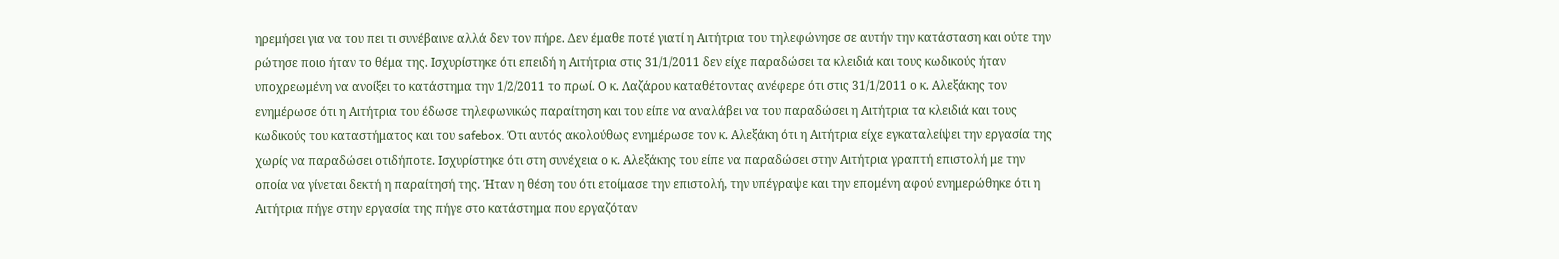ηρεμήσει για να του πει τι συνέβαινε αλλά δεν τον πήρε. Δεν έμαθε ποτέ γιατί η Αιτήτρια του τηλεφώνησε σε αυτήν την κατάσταση και ούτε την ρώτησε ποιο ήταν το θέμα της. Ισχυρίστηκε ότι επειδή η Αιτήτρια στις 31/1/2011 δεν είχε παραδώσει τα κλειδιά και τους κωδικούς ήταν υποχρεωμένη να ανοίξει το κατάστημα την 1/2/2011 το πρωί. Ο κ. Λαζάρου καταθέτοντας ανέφερε ότι στις 31/1/2011 ο κ. Αλεξάκης τον ενημέρωσε ότι η Αιτήτρια του έδωσε τηλεφωνικώς παραίτηση και του είπε να αναλάβει να του παραδώσει η Αιτήτρια τα κλειδιά και τους κωδικούς του καταστήματος και του safebox. Ότι αυτός ακολούθως ενημέρωσε τον κ. Αλεξάκη ότι η Αιτήτρια είχε εγκαταλείψει την εργασία της χωρίς να παραδώσει οτιδήποτε. Ισχυρίστηκε ότι στη συνέχεια ο κ. Αλεξάκης του είπε να παραδώσει στην Αιτήτρια γραπτή επιστολή με την οποία να γίνεται δεκτή η παραίτησή της. Ήταν η θέση του ότι ετοίμασε την επιστολή, την υπέγραψε και την επομένη αφού ενημερώθηκε ότι η Αιτήτρια πήγε στην εργασία της πήγε στο κατάστημα που εργαζόταν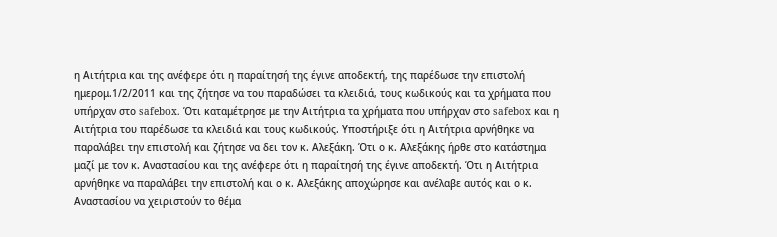η Αιτήτρια και της ανέφερε ότι η παραίτησή της έγινε αποδεκτή, της παρέδωσε την επιστολή ημερομ.1/2/2011 και της ζήτησε να του παραδώσει τα κλειδιά, τους κωδικούς και τα χρήματα που υπήρχαν στο safebox. Ότι καταμέτρησε με την Αιτήτρια τα χρήματα που υπήρχαν στο safebox και η Αιτήτρια του παρέδωσε τα κλειδιά και τους κωδικούς. Υποστήριξε ότι η Αιτήτρια αρνήθηκε να παραλάβει την επιστολή και ζήτησε να δει τον κ. Αλεξάκη. Ότι ο κ. Αλεξάκης ήρθε στο κατάστημα μαζί με τον κ. Αναστασίου και της ανέφερε ότι η παραίτησή της έγινε αποδεκτή. Ότι η Αιτήτρια αρνήθηκε να παραλάβει την επιστολή και ο κ. Αλεξάκης αποχώρησε και ανέλαβε αυτός και ο κ. Αναστασίου να χειριστούν το θέμα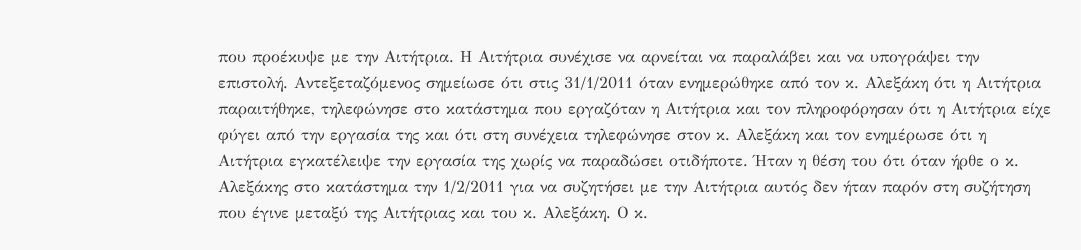που προέκυψε με την Αιτήτρια. Η Αιτήτρια συνέχισε να αρνείται να παραλάβει και να υπογράψει την επιστολή. Αντεξεταζόμενος σημείωσε ότι στις 31/1/2011 όταν ενημερώθηκε από τον κ. Αλεξάκη ότι η Αιτήτρια παραιτήθηκε, τηλεφώνησε στο κατάστημα που εργαζόταν η Αιτήτρια και τον πληροφόρησαν ότι η Αιτήτρια είχε φύγει από την εργασία της και ότι στη συνέχεια τηλεφώνησε στον κ. Αλεξάκη και τον ενημέρωσε ότι η Αιτήτρια εγκατέλειψε την εργασία της χωρίς να παραδώσει οτιδήποτε. Ήταν η θέση του ότι όταν ήρθε ο κ. Αλεξάκης στο κατάστημα την 1/2/2011 για να συζητήσει με την Αιτήτρια αυτός δεν ήταν παρόν στη συζήτηση που έγινε μεταξύ της Αιτήτριας και του κ. Αλεξάκη. Ο κ.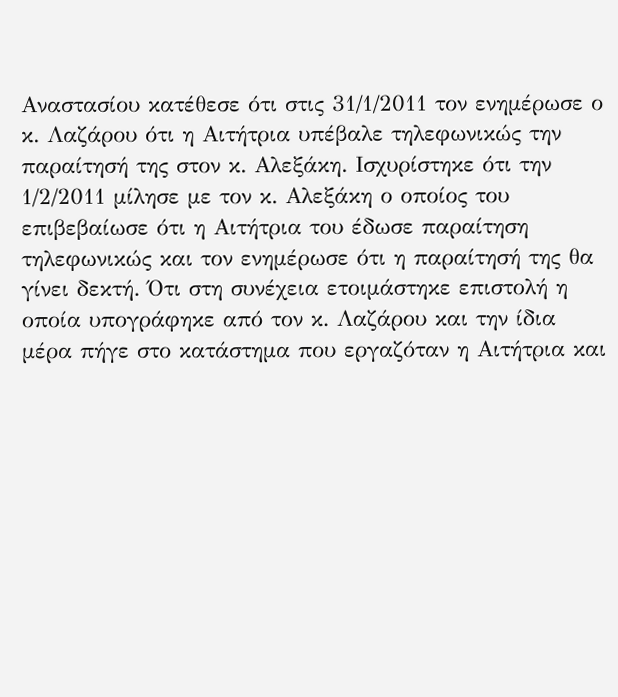Αναστασίου κατέθεσε ότι στις 31/1/2011 τον ενημέρωσε ο κ. Λαζάρου ότι η Αιτήτρια υπέβαλε τηλεφωνικώς την παραίτησή της στον κ. Αλεξάκη. Ισχυρίστηκε ότι την 1/2/2011 μίλησε με τον κ. Αλεξάκη ο οποίος του επιβεβαίωσε ότι η Αιτήτρια του έδωσε παραίτηση τηλεφωνικώς και τον ενημέρωσε ότι η παραίτησή της θα γίνει δεκτή. Ότι στη συνέχεια ετοιμάστηκε επιστολή η οποία υπογράφηκε από τον κ. Λαζάρου και την ίδια μέρα πήγε στο κατάστημα που εργαζόταν η Αιτήτρια και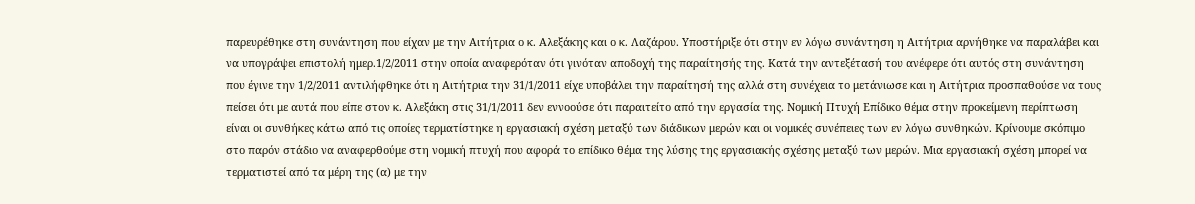παρευρέθηκε στη συνάντηση που είχαν με την Αιτήτρια ο κ. Αλεξάκης και ο κ. Λαζάρου. Υποστήριξε ότι στην εν λόγω συνάντηση η Αιτήτρια αρνήθηκε να παραλάβει και να υπογράψει επιστολή ημερ.1/2/2011 στην οποία αναφερόταν ότι γινόταν αποδοχή της παραίτησής της. Κατά την αντεξέτασή του ανέφερε ότι αυτός στη συνάντηση που έγινε την 1/2/2011 αντιλήφθηκε ότι η Αιτήτρια την 31/1/2011 είχε υποβάλει την παραίτησή της αλλά στη συνέχεια το μετάνιωσε και η Αιτήτρια προσπαθούσε να τους πείσει ότι με αυτά που είπε στον κ. Αλεξάκη στις 31/1/2011 δεν εννοούσε ότι παραιτείτο από την εργασία της. Νομική Πτυχή Επίδικο θέμα στην προκείμενη περίπτωση είναι οι συνθήκες κάτω από τις οποίες τερματίστηκε η εργασιακή σχέση μεταξύ των διάδικων μερών και οι νομικές συνέπειες των εν λόγω συνθηκών. Κρίνουμε σκόπιμο στο παρόν στάδιο να αναφερθούμε στη νομική πτυχή που αφορά το επίδικο θέμα της λύσης της εργασιακής σχέσης μεταξύ των μερών. Μια εργασιακή σχέση μπορεί να τερματιστεί από τα μέρη της (α) με την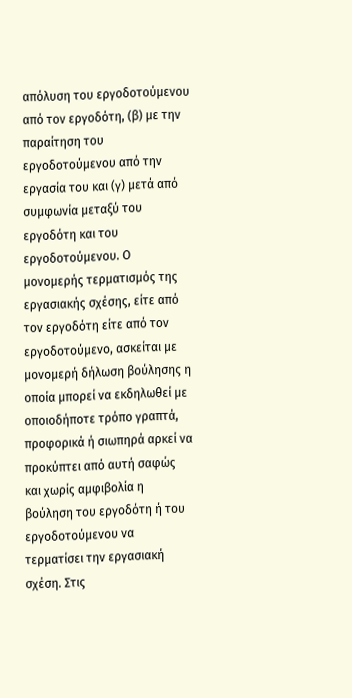απόλυση του εργοδοτούμενου από τον εργοδότη, (β) με την παραίτηση του εργοδοτούμενου από την εργασία του και (γ) μετά από συμφωνία μεταξύ του εργοδότη και του εργοδοτούμενου. Ο μονομερής τερματισμός της εργασιακής σχέσης, είτε από τον εργοδότη είτε από τον εργοδοτούμενο, ασκείται με μονομερή δήλωση βούλησης η οποία μπορεί να εκδηλωθεί με οποιοδήποτε τρόπο γραπτά, προφορικά ή σιωπηρά αρκεί να προκύπτει από αυτή σαφώς και χωρίς αμφιβολία η βούληση του εργοδότη ή του εργοδοτούμενου να τερματίσει την εργασιακή σχέση. Στις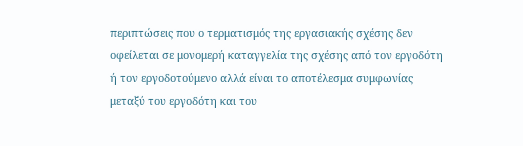περιπτώσεις που ο τερματισμός της εργασιακής σχέσης δεν οφείλεται σε μονομερή καταγγελία της σχέσης από τον εργοδότη ή τον εργοδοτούμενο αλλά είναι το αποτέλεσμα συμφωνίας μεταξύ του εργοδότη και του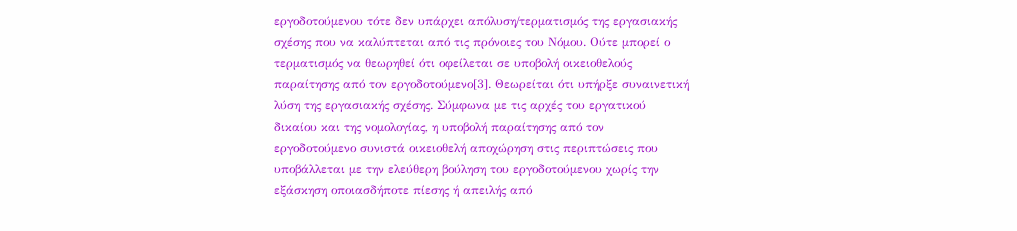εργοδοτούμενου τότε δεν υπάρχει απόλυση/τερματισμός της εργασιακής σχέσης που να καλύπτεται από τις πρόνοιες του Νόμου. Ούτε μπορεί ο τερματισμός να θεωρηθεί ότι οφείλεται σε υποβολή οικειοθελούς παραίτησης από τον εργοδοτούμενο[3]. Θεωρείται ότι υπήρξε συναινετική λύση της εργασιακής σχέσης. Σύμφωνα με τις αρχές του εργατικού δικαίου και της νομολογίας, η υποβολή παραίτησης από τον εργοδοτούμενο συνιστά οικειοθελή αποχώρηση στις περιπτώσεις που υποβάλλεται με την ελεύθερη βούληση του εργοδοτούμενου χωρίς την εξάσκηση οποιασδήποτε πίεσης ή απειλής από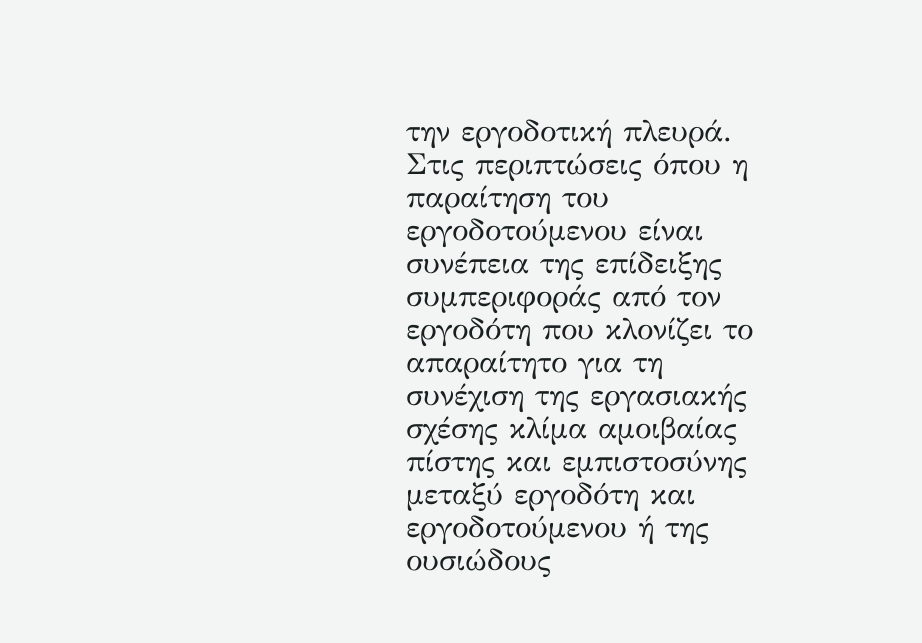την εργοδοτική πλευρά. Στις περιπτώσεις όπου η παραίτηση του εργοδοτούμενου είναι συνέπεια της επίδειξης συμπεριφοράς από τον εργοδότη που κλονίζει το απαραίτητο για τη συνέχιση της εργασιακής σχέσης κλίμα αμοιβαίας πίστης και εμπιστοσύνης μεταξύ εργοδότη και εργοδοτούμενου ή της ουσιώδους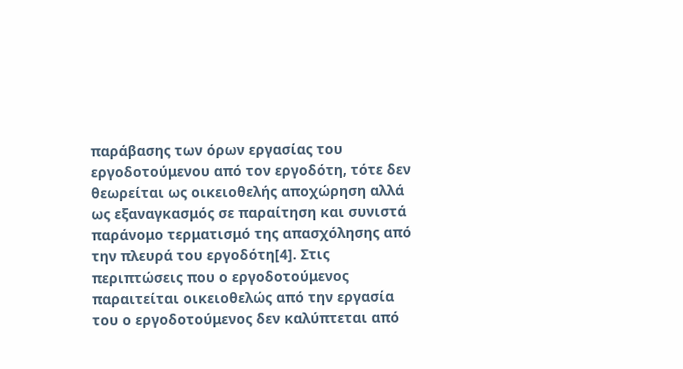παράβασης των όρων εργασίας του εργοδοτούμενου από τον εργοδότη, τότε δεν θεωρείται ως οικειοθελής αποχώρηση αλλά ως εξαναγκασμός σε παραίτηση και συνιστά παράνομο τερματισμό της απασχόλησης από την πλευρά του εργοδότη[4]. Στις περιπτώσεις που ο εργοδοτούμενος παραιτείται οικειοθελώς από την εργασία του ο εργοδοτούμενος δεν καλύπτεται από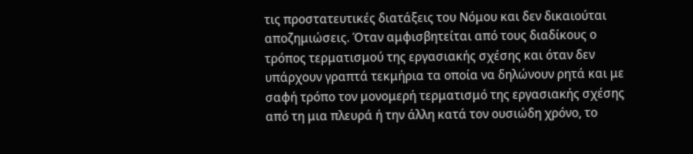τις προστατευτικές διατάξεις του Νόμου και δεν δικαιούται αποζημιώσεις. Όταν αμφισβητείται από τους διαδίκους ο τρόπος τερματισμού της εργασιακής σχέσης και όταν δεν υπάρχουν γραπτά τεκμήρια τα οποία να δηλώνουν ρητά και με σαφή τρόπο τον μονομερή τερματισμό της εργασιακής σχέσης από τη μια πλευρά ή την άλλη κατά τον ουσιώδη χρόνο, το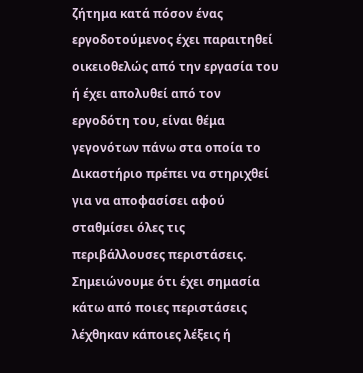ζήτημα κατά πόσον ένας εργοδοτούμενος έχει παραιτηθεί οικειοθελώς από την εργασία του ή έχει απολυθεί από τον εργοδότη του, είναι θέμα γεγονότων πάνω στα οποία το Δικαστήριο πρέπει να στηριχθεί για να αποφασίσει αφού σταθμίσει όλες τις περιβάλλουσες περιστάσεις. Σημειώνουμε ότι έχει σημασία κάτω από ποιες περιστάσεις λέχθηκαν κάποιες λέξεις ή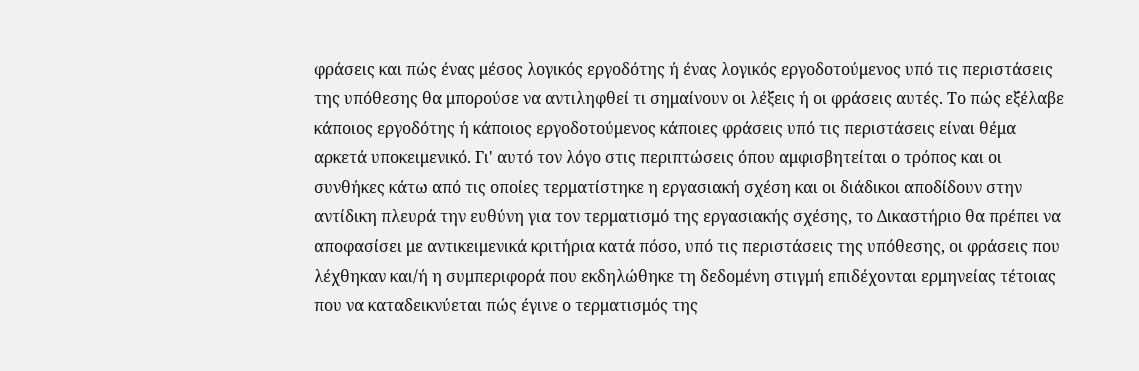φράσεις και πώς ένας μέσος λογικός εργοδότης ή ένας λογικός εργοδοτούμενος υπό τις περιστάσεις της υπόθεσης θα μπορούσε να αντιληφθεί τι σημαίνουν οι λέξεις ή οι φράσεις αυτές. Το πώς εξέλαβε κάποιος εργοδότης ή κάποιος εργοδοτούμενος κάποιες φράσεις υπό τις περιστάσεις είναι θέμα αρκετά υποκειμενικό. Γι' αυτό τον λόγο στις περιπτώσεις όπου αμφισβητείται ο τρόπος και οι συνθήκες κάτω από τις οποίες τερματίστηκε η εργασιακή σχέση και οι διάδικοι αποδίδουν στην αντίδικη πλευρά την ευθύνη για τον τερματισμό της εργασιακής σχέσης, το Δικαστήριο θα πρέπει να αποφασίσει με αντικειμενικά κριτήρια κατά πόσο, υπό τις περιστάσεις της υπόθεσης, οι φράσεις που λέχθηκαν και/ή η συμπεριφορά που εκδηλώθηκε τη δεδομένη στιγμή επιδέχονται ερμηνείας τέτοιας που να καταδεικνύεται πώς έγινε ο τερματισμός της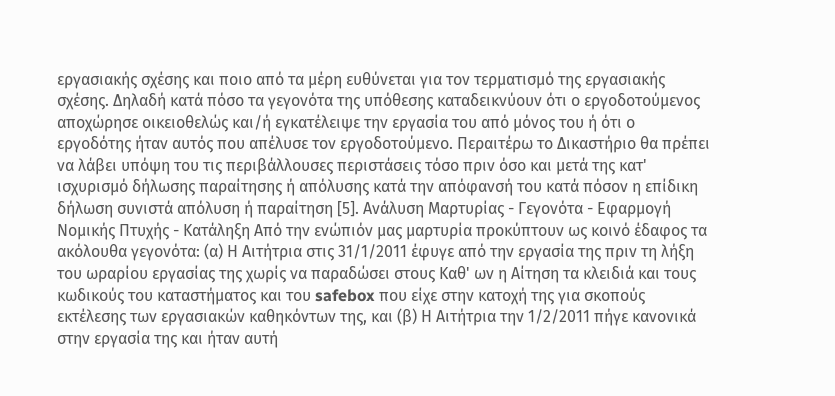εργασιακής σχέσης και ποιο από τα μέρη ευθύνεται για τον τερματισμό της εργασιακής σχέσης. Δηλαδή κατά πόσο τα γεγονότα της υπόθεσης καταδεικνύουν ότι ο εργοδοτούμενος αποχώρησε οικειοθελώς και/ή εγκατέλειψε την εργασία του από μόνος του ή ότι ο εργοδότης ήταν αυτός που απέλυσε τον εργοδοτούμενο. Περαιτέρω το Δικαστήριο θα πρέπει να λάβει υπόψη του τις περιβάλλουσες περιστάσεις τόσο πριν όσο και μετά της κατ' ισχυρισμό δήλωσης παραίτησης ή απόλυσης κατά την απόφανσή του κατά πόσον η επίδικη δήλωση συνιστά απόλυση ή παραίτηση [5]. Ανάλυση Μαρτυρίας - Γεγονότα - Εφαρμογή Νομικής Πτυχής - Κατάληξη Από την ενώπιόν μας μαρτυρία προκύπτουν ως κοινό έδαφος τα ακόλουθα γεγονότα: (α) Η Αιτήτρια στις 31/1/2011 έφυγε από την εργασία της πριν τη λήξη του ωραρίου εργασίας της χωρίς να παραδώσει στους Καθ' ων η Αίτηση τα κλειδιά και τους κωδικούς του καταστήματος και του safebox που είχε στην κατοχή της για σκοπούς εκτέλεσης των εργασιακών καθηκόντων της, και (β) Η Αιτήτρια την 1/2/2011 πήγε κανονικά στην εργασία της και ήταν αυτή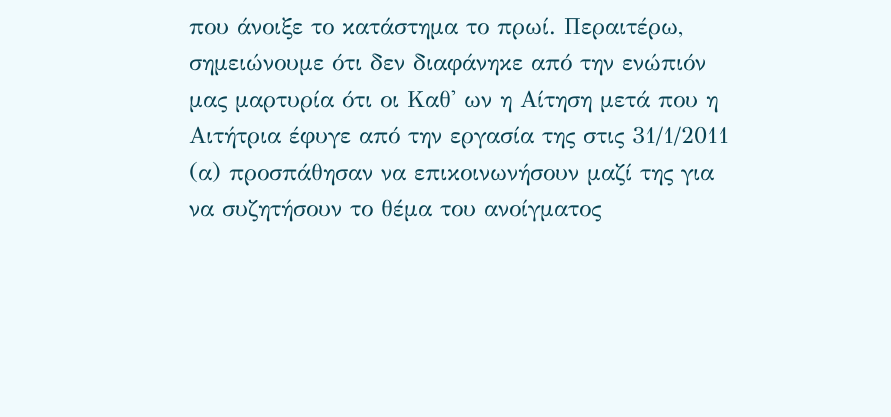που άνοιξε το κατάστημα το πρωί. Περαιτέρω, σημειώνουμε ότι δεν διαφάνηκε από την ενώπιόν μας μαρτυρία ότι οι Καθ' ων η Αίτηση μετά που η Αιτήτρια έφυγε από την εργασία της στις 31/1/2011 (α) προσπάθησαν να επικοινωνήσουν μαζί της για να συζητήσουν το θέμα του ανοίγματος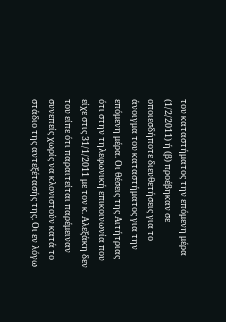του καταστήματος την επόμενη μέρα (1/2/2011) ή (β) προέβηκαν σε οποιεσδήποτε διευθετήσεις για το άνοιγμα του καταστήματος για την επόμενη μέρα. Οι θέσεις της Αιτήτριας ότι στην τηλεφωνική επικοινωνία που είχε στις 31/1/2011 με τον κ. Αλεξάκη δεν του είπε ότι παραιτείται παρέμειναν συνεπείς χωρίς να κλονιστούν κατά το στάδιο της αντεξέτασής της. Οι εν λόγω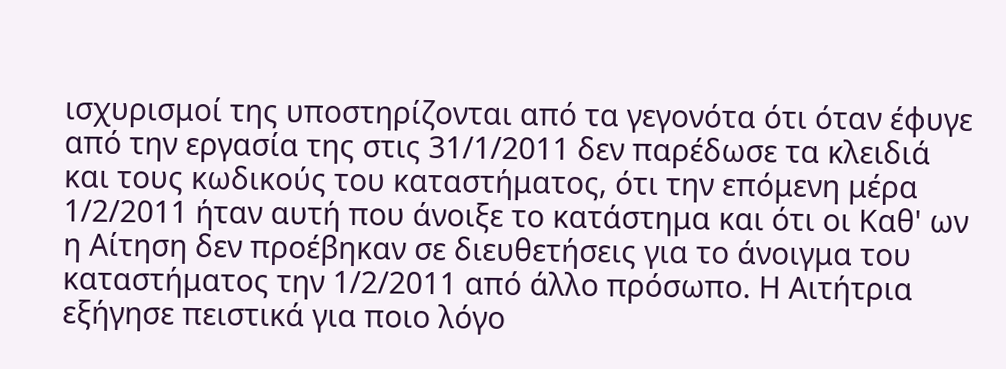ισχυρισμοί της υποστηρίζονται από τα γεγονότα ότι όταν έφυγε από την εργασία της στις 31/1/2011 δεν παρέδωσε τα κλειδιά και τους κωδικούς του καταστήματος, ότι την επόμενη μέρα 1/2/2011 ήταν αυτή που άνοιξε το κατάστημα και ότι οι Καθ' ων η Αίτηση δεν προέβηκαν σε διευθετήσεις για το άνοιγμα του καταστήματος την 1/2/2011 από άλλο πρόσωπο. Η Αιτήτρια εξήγησε πειστικά για ποιο λόγο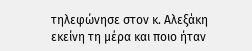τηλεφώνησε στον κ. Αλεξάκη εκείνη τη μέρα και ποιο ήταν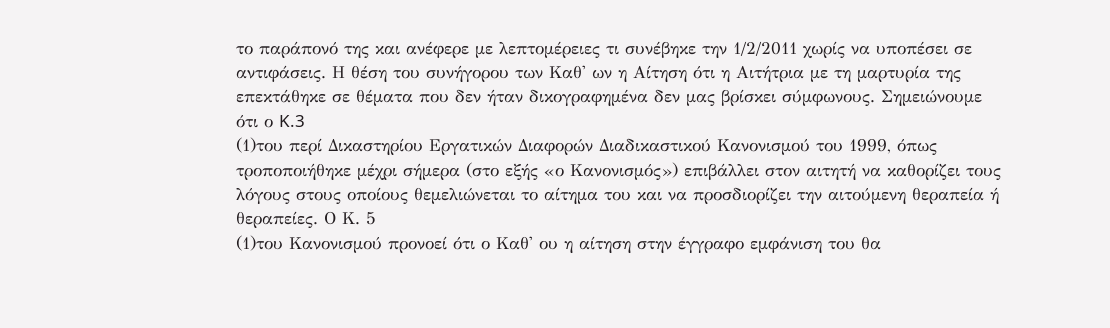το παράπονό της και ανέφερε με λεπτομέρειες τι συνέβηκε την 1/2/2011 χωρίς να υποπέσει σε αντιφάσεις. Η θέση του συνήγορου των Καθ' ων η Αίτηση ότι η Αιτήτρια με τη μαρτυρία της επεκτάθηκε σε θέματα που δεν ήταν δικογραφημένα δεν μας βρίσκει σύμφωνους. Σημειώνουμε ότι ο K.3
(1)του περί Δικαστηρίου Εργατικών Διαφορών Διαδικαστικού Κανονισμού του 1999, όπως τροποποιήθηκε μέχρι σήμερα (στο εξής «ο Κανονισμός») επιβάλλει στον αιτητή να καθορίζει τους λόγους στους οποίους θεμελιώνεται το αίτημα του και να προσδιορίζει την αιτούμενη θεραπεία ή θεραπείες. Ο Κ. 5
(1)του Κανονισμού προνοεί ότι ο Καθ' ου η αίτηση στην έγγραφο εμφάνιση του θα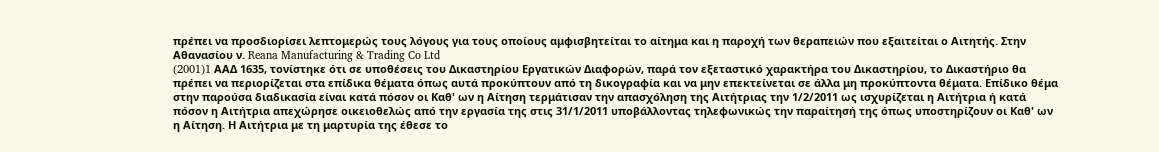πρέπει να προσδιορίσει λεπτομερώς τους λόγους για τους οποίους αμφισβητείται το αίτημα και η παροχή των θεραπειών που εξαιτείται ο Αιτητής. Στην Αθανασίου ν. Reana Manufacturing & Trading Co Ltd
(2001)1 AAΔ 1635, τονίστηκε ότι σε υποθέσεις του Δικαστηρίου Εργατικών Διαφορών, παρά τον εξεταστικό χαρακτήρα του Δικαστηρίου, το Δικαστήριο θα πρέπει να περιορίζεται στα επίδικα θέματα όπως αυτά προκύπτουν από τη δικογραφία και να μην επεκτείνεται σε άλλα μη προκύπτοντα θέματα. Επίδικο θέμα στην παρούσα διαδικασία είναι κατά πόσον οι Καθ' ων η Αίτηση τερμάτισαν την απασχόληση της Αιτήτριας την 1/2/2011 ως ισχυρίζεται η Αιτήτρια ή κατά πόσον η Αιτήτρια απεχώρησε οικειοθελώς από την εργασία της στις 31/1/2011 υποβάλλοντας τηλεφωνικώς την παραίτησή της όπως υποστηρίζουν οι Καθ' ων η Αίτηση. Η Αιτήτρια με τη μαρτυρία της έθεσε το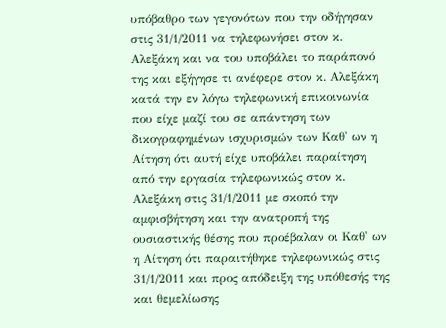υπόβαθρο των γεγονότων που την οδήγησαν στις 31/1/2011 να τηλεφωνήσει στον κ. Αλεξάκη και να του υποβάλει το παράπονό της και εξήγησε τι ανέφερε στον κ. Αλεξάκη κατά την εν λόγω τηλεφωνική επικοινωνία που είχε μαζί του σε απάντηση των δικογραφημένων ισχυρισμών των Καθ' ων η Αίτηση ότι αυτή είχε υποβάλει παραίτηση από την εργασία τηλεφωνικώς στον κ. Αλεξάκη στις 31/1/2011 με σκοπό την αμφισβήτηση και την ανατροπή της ουσιαστικής θέσης που προέβαλαν οι Καθ' ων η Αίτηση ότι παραιτήθηκε τηλεφωνικώς στις 31/1/2011 και προς απόδειξη της υπόθεσής της και θεμελίωσης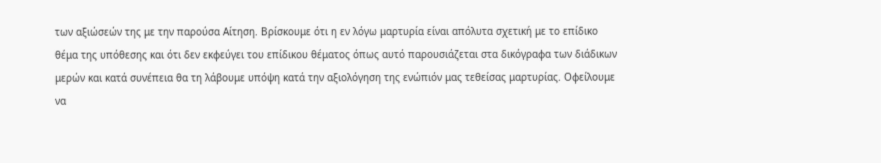των αξιώσεών της με την παρούσα Αίτηση. Βρίσκουμε ότι η εν λόγω μαρτυρία είναι απόλυτα σχετική με το επίδικο θέμα της υπόθεσης και ότι δεν εκφεύγει του επίδικου θέματος όπως αυτό παρουσιάζεται στα δικόγραφα των διάδικων μερών και κατά συνέπεια θα τη λάβουμε υπόψη κατά την αξιολόγηση της ενώπιόν μας τεθείσας μαρτυρίας. Οφείλουμε να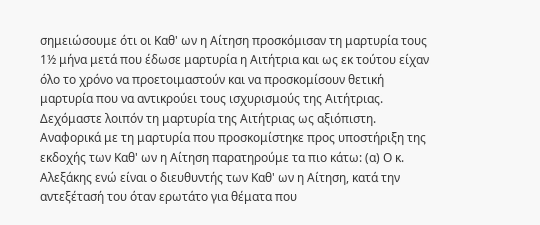σημειώσουμε ότι οι Καθ' ων η Αίτηση προσκόμισαν τη μαρτυρία τους 1½ μήνα μετά που έδωσε μαρτυρία η Αιτήτρια και ως εκ τούτου είχαν όλο το χρόνο να προετοιμαστούν και να προσκομίσουν θετική μαρτυρία που να αντικρούει τους ισχυρισμούς της Αιτήτριας. Δεχόμαστε λοιπόν τη μαρτυρία της Αιτήτριας ως αξιόπιστη. Αναφορικά με τη μαρτυρία που προσκομίστηκε προς υποστήριξη της εκδοχής των Καθ' ων η Αίτηση παρατηρούμε τα πιο κάτω: (α) Ο κ. Αλεξάκης ενώ είναι ο διευθυντής των Καθ' ων η Αίτηση, κατά την αντεξέτασή του όταν ερωτάτο για θέματα που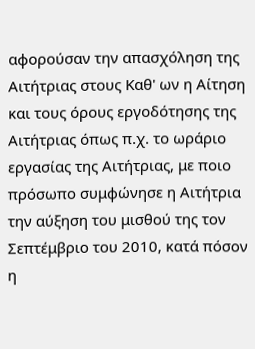αφορούσαν την απασχόληση της Αιτήτριας στους Καθ' ων η Αίτηση και τους όρους εργοδότησης της Αιτήτριας όπως π.χ. το ωράριο εργασίας της Αιτήτριας, με ποιο πρόσωπο συμφώνησε η Αιτήτρια την αύξηση του μισθού της τον Σεπτέμβριο του 2010, κατά πόσον η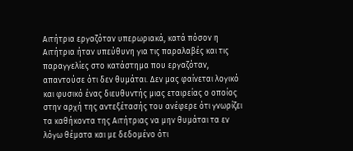Αιτήτρια εργαζόταν υπερωριακά, κατά πόσον η Αιτήτρια ήταν υπεύθυνη για τις παραλαβές και τις παραγγελίες στο κατάστημα που εργαζόταν, απαντούσε ότι δεν θυμάται. Δεν μας φαίνεται λογικό και φυσικό ένας διευθυντής μιας εταιρείας ο οποίος στην αρχή της αντεξέτασής του ανέφερε ότι γνωρίζει τα καθήκοντα της Αιτήτριας να μην θυμάται τα εν λόγω θέματα και με δεδομένο ότι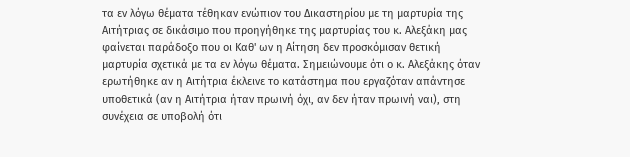τα εν λόγω θέματα τέθηκαν ενώπιον του Δικαστηρίου με τη μαρτυρία της Αιτήτριας σε δικάσιμο που προηγήθηκε της μαρτυρίας του κ. Αλεξάκη μας φαίνεται παράδοξο που οι Καθ' ων η Αίτηση δεν προσκόμισαν θετική μαρτυρία σχετικά με τα εν λόγω θέματα. Σημειώνουμε ότι ο κ. Αλεξάκης όταν ερωτήθηκε αν η Αιτήτρια έκλεινε το κατάστημα που εργαζόταν απάντησε υποθετικά (αν η Αιτήτρια ήταν πρωινή όχι, αν δεν ήταν πρωινή ναι), στη συνέχεια σε υποβολή ότι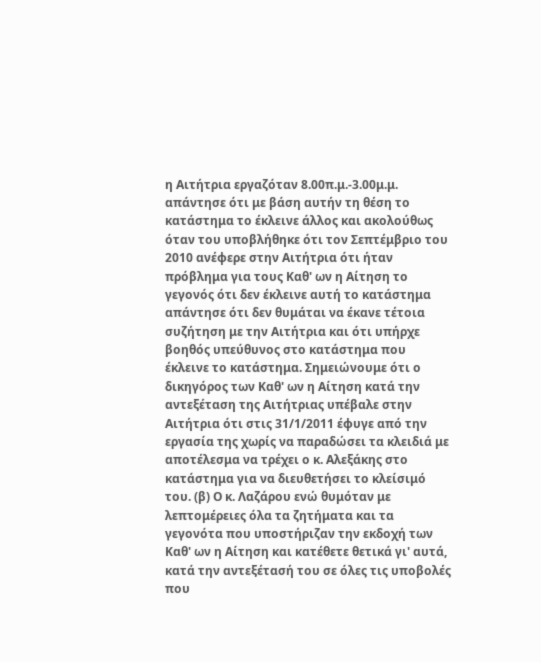η Αιτήτρια εργαζόταν 8.00π.μ.-3.00μ.μ. απάντησε ότι με βάση αυτήν τη θέση το κατάστημα το έκλεινε άλλος και ακολούθως όταν του υποβλήθηκε ότι τον Σεπτέμβριο του 2010 ανέφερε στην Αιτήτρια ότι ήταν πρόβλημα για τους Καθ' ων η Αίτηση το γεγονός ότι δεν έκλεινε αυτή το κατάστημα απάντησε ότι δεν θυμάται να έκανε τέτοια συζήτηση με την Αιτήτρια και ότι υπήρχε βοηθός υπεύθυνος στο κατάστημα που έκλεινε το κατάστημα. Σημειώνουμε ότι ο δικηγόρος των Καθ' ων η Αίτηση κατά την αντεξέταση της Αιτήτριας υπέβαλε στην Αιτήτρια ότι στις 31/1/2011 έφυγε από την εργασία της χωρίς να παραδώσει τα κλειδιά με αποτέλεσμα να τρέχει ο κ. Αλεξάκης στο κατάστημα για να διευθετήσει το κλείσιμό του. (β) Ο κ. Λαζάρου ενώ θυμόταν με λεπτομέρειες όλα τα ζητήματα και τα γεγονότα που υποστήριζαν την εκδοχή των Καθ' ων η Αίτηση και κατέθετε θετικά γι' αυτά, κατά την αντεξέτασή του σε όλες τις υποβολές που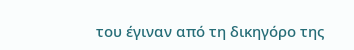του έγιναν από τη δικηγόρο της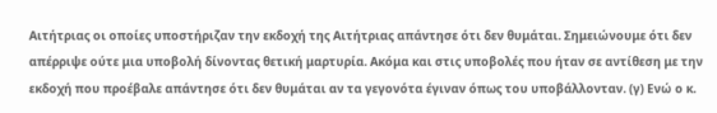Αιτήτριας οι οποίες υποστήριζαν την εκδοχή της Αιτήτριας απάντησε ότι δεν θυμάται. Σημειώνουμε ότι δεν απέρριψε ούτε μια υποβολή δίνοντας θετική μαρτυρία. Ακόμα και στις υποβολές που ήταν σε αντίθεση με την εκδοχή που προέβαλε απάντησε ότι δεν θυμάται αν τα γεγονότα έγιναν όπως του υποβάλλονταν. (γ) Ενώ ο κ.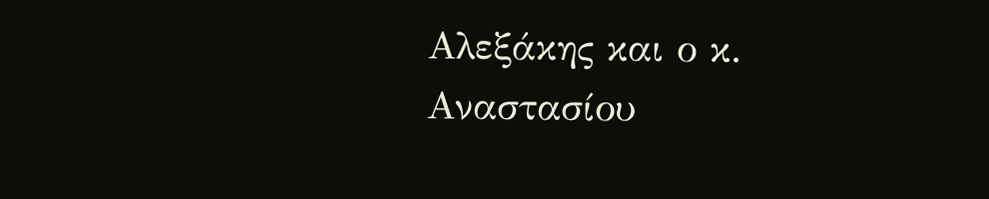Αλεξάκης και ο κ. Αναστασίου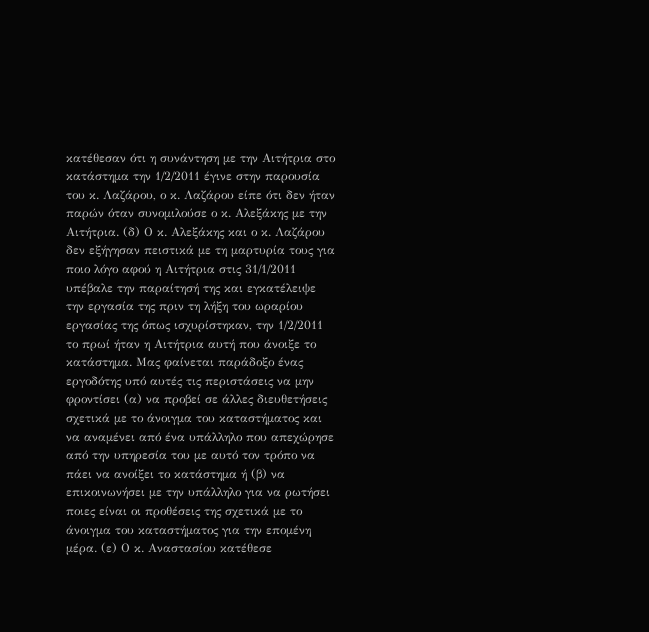κατέθεσαν ότι η συνάντηση με την Αιτήτρια στο κατάστημα την 1/2/2011 έγινε στην παρουσία του κ. Λαζάρου, ο κ. Λαζάρου είπε ότι δεν ήταν παρών όταν συνομιλούσε ο κ. Αλεξάκης με την Αιτήτρια. (δ) Ο κ. Αλεξάκης και ο κ. Λαζάρου δεν εξήγησαν πειστικά με τη μαρτυρία τους για ποιο λόγο αφού η Αιτήτρια στις 31/1/2011 υπέβαλε την παραίτησή της και εγκατέλειψε την εργασία της πριν τη λήξη του ωραρίου εργασίας της όπως ισχυρίστηκαν, την 1/2/2011 το πρωί ήταν η Αιτήτρια αυτή που άνοιξε το κατάστημα. Μας φαίνεται παράδοξο ένας εργοδότης υπό αυτές τις περιστάσεις να μην φροντίσει (α) να προβεί σε άλλες διευθετήσεις σχετικά με το άνοιγμα του καταστήματος και να αναμένει από ένα υπάλληλο που απεχώρησε από την υπηρεσία του με αυτό τον τρόπο να πάει να ανοίξει το κατάστημα ή (β) να επικοινωνήσει με την υπάλληλο για να ρωτήσει ποιες είναι οι προθέσεις της σχετικά με το άνοιγμα του καταστήματος για την επομένη μέρα. (ε) Ο κ. Αναστασίου κατέθεσε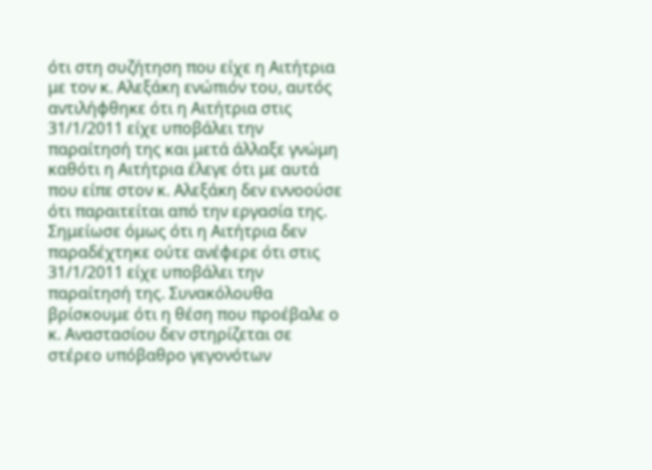ότι στη συζήτηση που είχε η Αιτήτρια με τον κ. Αλεξάκη ενώπιόν του, αυτός αντιλήφθηκε ότι η Αιτήτρια στις 31/1/2011 είχε υποβάλει την παραίτησή της και μετά άλλαξε γνώμη καθότι η Αιτήτρια έλεγε ότι με αυτά που είπε στον κ. Αλεξάκη δεν εννοούσε ότι παραιτείται από την εργασία της. Σημείωσε όμως ότι η Αιτήτρια δεν παραδέχτηκε ούτε ανέφερε ότι στις 31/1/2011 είχε υποβάλει την παραίτησή της. Συνακόλουθα βρίσκουμε ότι η θέση που προέβαλε ο κ. Αναστασίου δεν στηρίζεται σε στέρεο υπόβαθρο γεγονότων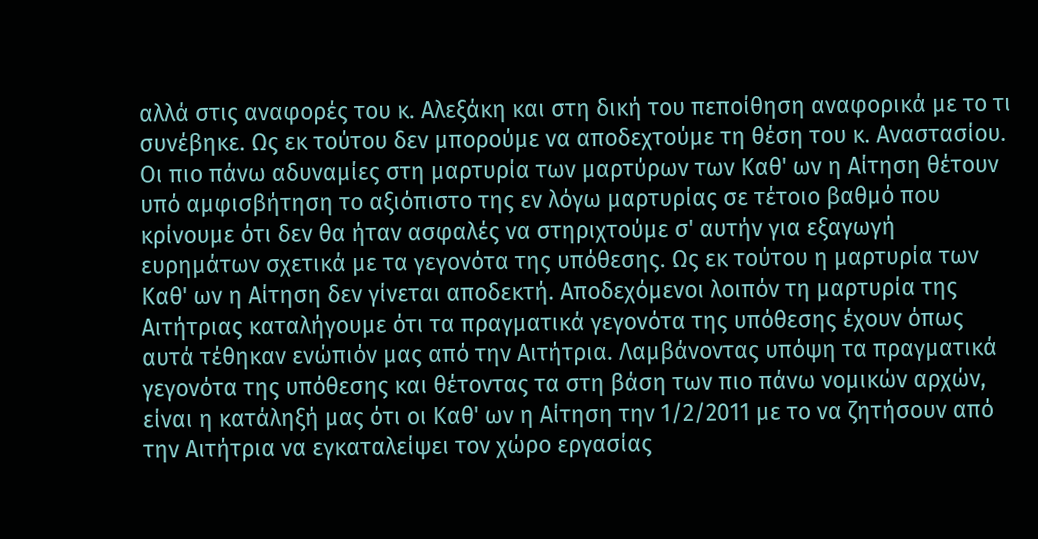αλλά στις αναφορές του κ. Αλεξάκη και στη δική του πεποίθηση αναφορικά με το τι συνέβηκε. Ως εκ τούτου δεν μπορούμε να αποδεχτούμε τη θέση του κ. Αναστασίου. Οι πιο πάνω αδυναμίες στη μαρτυρία των μαρτύρων των Καθ' ων η Αίτηση θέτουν υπό αμφισβήτηση το αξιόπιστο της εν λόγω μαρτυρίας σε τέτοιο βαθμό που κρίνουμε ότι δεν θα ήταν ασφαλές να στηριχτούμε σ' αυτήν για εξαγωγή ευρημάτων σχετικά με τα γεγονότα της υπόθεσης. Ως εκ τούτου η μαρτυρία των Καθ' ων η Αίτηση δεν γίνεται αποδεκτή. Αποδεχόμενοι λοιπόν τη μαρτυρία της Αιτήτριας καταλήγουμε ότι τα πραγματικά γεγονότα της υπόθεσης έχουν όπως αυτά τέθηκαν ενώπιόν μας από την Αιτήτρια. Λαμβάνοντας υπόψη τα πραγματικά γεγονότα της υπόθεσης και θέτοντας τα στη βάση των πιο πάνω νομικών αρχών, είναι η κατάληξή μας ότι οι Καθ' ων η Αίτηση την 1/2/2011 με το να ζητήσουν από την Αιτήτρια να εγκαταλείψει τον χώρο εργασίας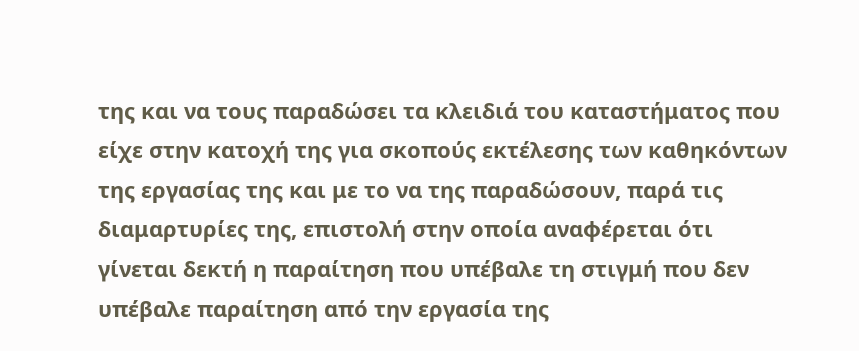της και να τους παραδώσει τα κλειδιά του καταστήματος που είχε στην κατοχή της για σκοπούς εκτέλεσης των καθηκόντων της εργασίας της και με το να της παραδώσουν, παρά τις διαμαρτυρίες της, επιστολή στην οποία αναφέρεται ότι γίνεται δεκτή η παραίτηση που υπέβαλε τη στιγμή που δεν υπέβαλε παραίτηση από την εργασία της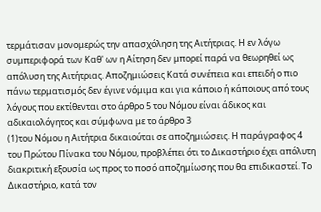τερμάτισαν μονομερώς την απασχόληση της Αιτήτριας. Η εν λόγω συμπεριφορά των Καθ' ων η Αίτηση δεν μπορεί παρά να θεωρηθεί ως απόλυση της Αιτήτριας. Αποζημιώσεις Κατά συνέπεια και επειδή ο πιο πάνω τερματισμός δεν έγινε νόμιμα και για κάποιο ή κάποιους από τους λόγους που εκτίθενται στο άρθρο 5 του Νόμου είναι άδικος και αδικαιολόγητος και σύμφωνα με το άρθρο 3
(1)του Νόμου η Αιτήτρια δικαιούται σε αποζημιώσεις. Η παράγραφος 4 του Πρώτου Πίνακα του Νόμου, προβλέπει ότι το Δικαστήριο έχει απόλυτη διακριτική εξουσία ως προς το ποσό αποζημίωσης που θα επιδικαστεί. Το Δικαστήριο, κατά τον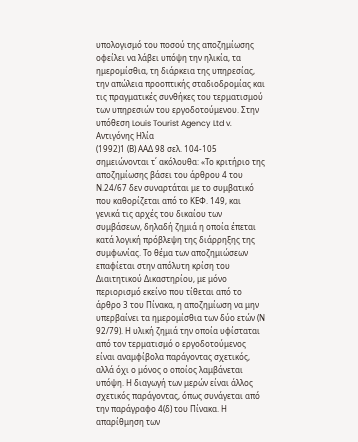υπολογισμό του ποσού της αποζημίωσης οφείλει να λάβει υπόψη την ηλικία, τα ημερομίσθια, τη διάρκεια της υπηρεσίας, την απώλεια προοπτικής σταδιοδρομίας και τις πραγματικές συνθήκες του τερματισμού των υπηρεσιών του εργοδοτούμενου. Στην υπόθεση Louis Tourist Agency Ltd v. Αντιγόνης Ηλία
(1992)1 (Β) ΑΑΔ 98 σελ. 104-105 σημειώνονται τ΄ ακόλουθα: «Το κριτήριο της αποζημίωσης βάσει του άρθρου 4 του Ν.24/67 δεν συναρτάται με το συμβατικό που καθορίζεται από το ΚΕΦ. 149, και γενικά τις αρχές του δικαίου των συμβάσεων, δηλαδή ζημιά η οποία έπεται κατά λογική πρόβλεψη της διάρρηξης της συμφωνίας. Το θέμα των αποζημιώσεων επαφίεται στην απόλυτη κρίση του Διαιτητικού Δικαστηρίου, με μόνο περιορισμό εκείνο που τίθεται από το άρθρο 3 του Πίνακα, η αποζημίωση να μην υπερβαίνει τα ημερομίσθια των δύο ετών (Ν 92/79). Η υλική ζημιά την οποία υφίσταται από τον τερματισμό ο εργοδοτούμενος είναι αναμφίβολα παράγοντας σχετικός, αλλά όχι ο μόνος ο οποίος λαμβάνεται υπόψη. Η διαγωγή των μερών είναι άλλος σχετικός παράγοντας, όπως συνάγεται από την παράγραφο 4(δ) του Πίνακα. Η απαρίθμηση των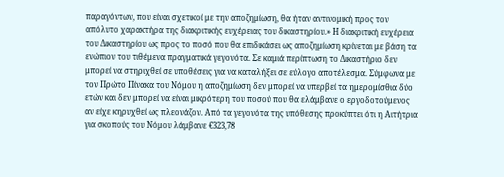παραγόντων, που είναι σχετικοί με την αποζημίωση, θα ήταν αντινομική προς τον απόλυτο χαρακτήρα της διακριτικής ευχέρειας του δικαστηρίου.» Η διακριτική ευχέρεια του Δικαστηρίου ως προς το ποσό που θα επιδικάσει ως αποζημίωση κρίνεται με βάση τα ενώπιον του τιθέμενα πραγματικά γεγονότα. Σε καμιά περίπτωση το Δικαστήριο δεν μπορεί να στηριχθεί σε υποθέσεις για να καταλήξει σε εύλογο αποτέλεσμα. Σύμφωνα με τον Πρώτο Πίνακα του Νόμου η αποζημίωση δεν μπορεί να υπερβεί τα ημερομίσθια δύο ετών και δεν μπορεί να είναι μικρότερη του ποσού που θα ελάμβανε ο εργοδοτούμενος αν είχε κηρυχθεί ως πλεονάζον. Από τα γεγονότα της υπόθεσης προκύπτει ότι η Αιτήτρια για σκοπούς του Νόμου λάμβανε €323,78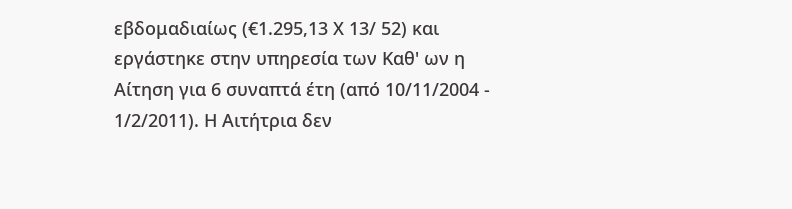εβδομαδιαίως (€1.295,13 Χ 13/ 52) και εργάστηκε στην υπηρεσία των Καθ' ων η Αίτηση για 6 συναπτά έτη (από 10/11/2004 - 1/2/2011). Η Αιτήτρια δεν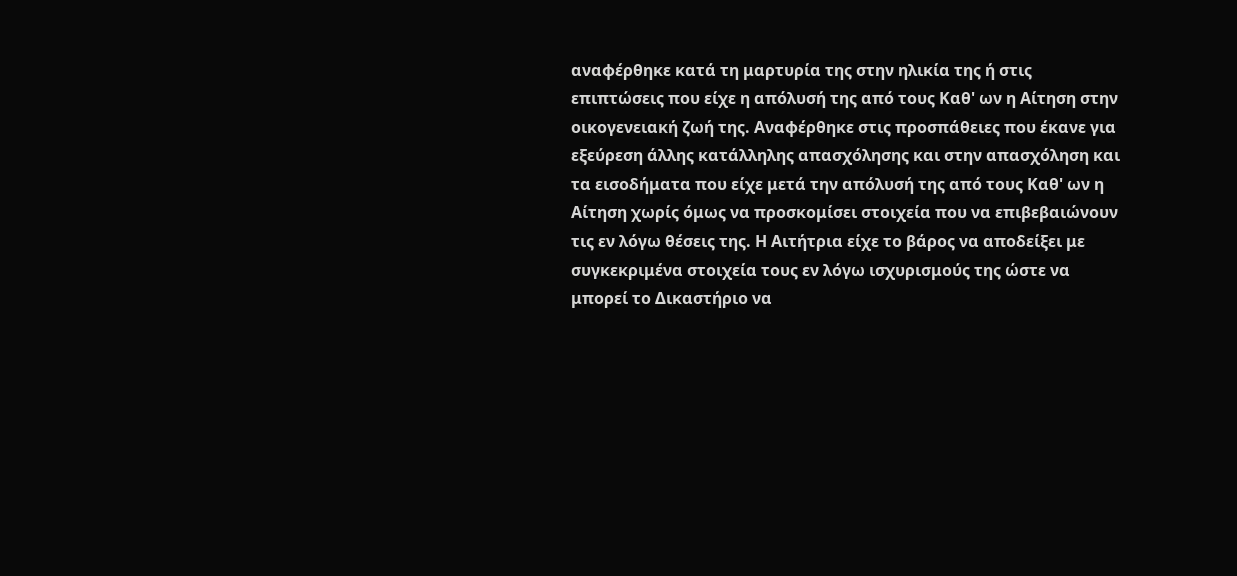αναφέρθηκε κατά τη μαρτυρία της στην ηλικία της ή στις επιπτώσεις που είχε η απόλυσή της από τους Καθ' ων η Αίτηση στην οικογενειακή ζωή της. Αναφέρθηκε στις προσπάθειες που έκανε για εξεύρεση άλλης κατάλληλης απασχόλησης και στην απασχόληση και τα εισοδήματα που είχε μετά την απόλυσή της από τους Καθ' ων η Αίτηση χωρίς όμως να προσκομίσει στοιχεία που να επιβεβαιώνουν τις εν λόγω θέσεις της. Η Αιτήτρια είχε το βάρος να αποδείξει με συγκεκριμένα στοιχεία τους εν λόγω ισχυρισμούς της ώστε να μπορεί το Δικαστήριο να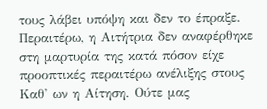τους λάβει υπόψη και δεν το έπραξε. Περαιτέρω, η Αιτήτρια δεν αναφέρθηκε στη μαρτυρία της κατά πόσον είχε προοπτικές περαιτέρω ανέλιξης στους Καθ' ων η Αίτηση. Ούτε μας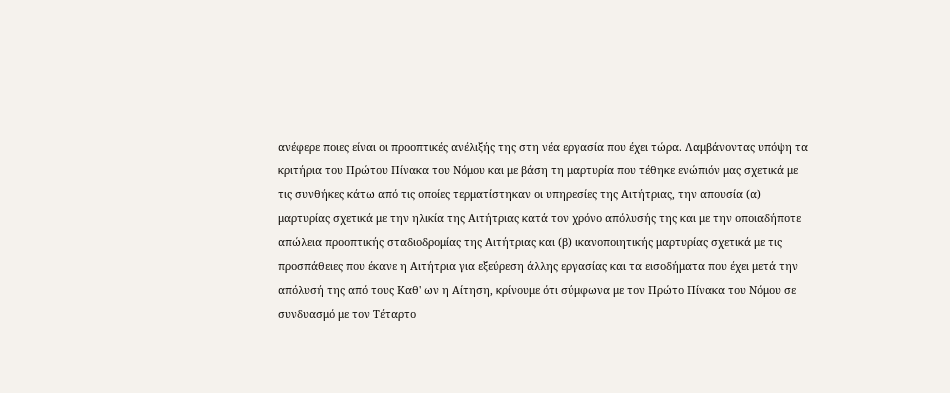ανέφερε ποιες είναι οι προοπτικές ανέλιξής της στη νέα εργασία που έχει τώρα. Λαμβάνοντας υπόψη τα κριτήρια του Πρώτου Πίνακα του Νόμου και με βάση τη μαρτυρία που τέθηκε ενώπιόν μας σχετικά με τις συνθήκες κάτω από τις οποίες τερματίστηκαν οι υπηρεσίες της Αιτήτριας, την απουσία (α) μαρτυρίας σχετικά με την ηλικία της Αιτήτριας κατά τον χρόνο απόλυσής της και με την οποιαδήποτε απώλεια προοπτικής σταδιοδρομίας της Αιτήτριας και (β) ικανοποιητικής μαρτυρίας σχετικά με τις προσπάθειες που έκανε η Αιτήτρια για εξεύρεση άλλης εργασίας και τα εισοδήματα που έχει μετά την απόλυσή της από τους Καθ' ων η Αίτηση, κρίνουμε ότι σύμφωνα με τον Πρώτο Πίνακα του Νόμου σε συνδυασμό με τον Τέταρτο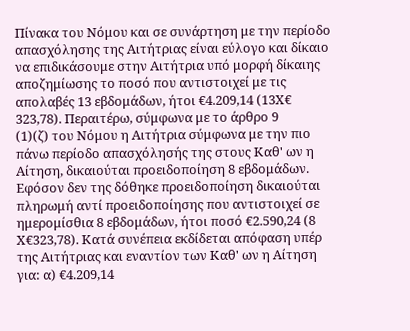Πίνακα του Νόμου και σε συνάρτηση με την περίοδο απασχόλησης της Αιτήτριας είναι εύλογο και δίκαιο να επιδικάσουμε στην Αιτήτρια υπό μορφή δίκαιης αποζημίωσης το ποσό που αντιστοιχεί με τις απολαβές 13 εβδομάδων, ήτοι €4.209,14 (13Χ€ 323,78). Περαιτέρω, σύμφωνα με το άρθρο 9
(1)(ζ) του Νόμου η Αιτήτρια σύμφωνα με την πιο πάνω περίοδο απασχόλησής της στους Καθ' ων η Αίτηση, δικαιούται προειδοποίηση 8 εβδομάδων. Εφόσον δεν της δόθηκε προειδοποίηση δικαιούται πληρωμή αντί προειδοποίησης που αντιστοιχεί σε ημερομίσθια 8 εβδομάδων, ήτοι ποσό €2.590,24 (8 Χ€323,78). Κατά συνέπεια εκδίδεται απόφαση υπέρ της Αιτήτριας και εναντίον των Καθ' ων η Αίτηση για: α) €4.209,14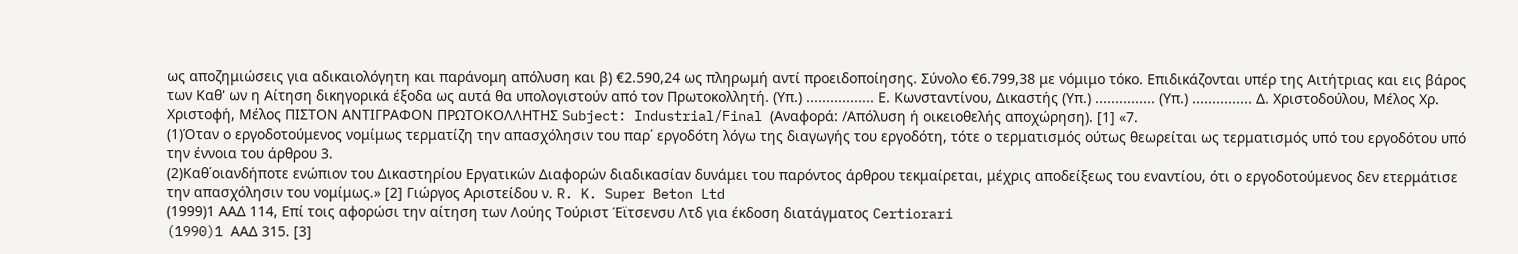ως αποζημιώσεις για αδικαιολόγητη και παράνομη απόλυση και β) €2.590,24 ως πληρωμή αντί προειδοποίησης. Σύνολο €6.799,38 με νόμιμο τόκο. Επιδικάζονται υπέρ της Αιτήτριας και εις βάρος των Καθ' ων η Αίτηση δικηγορικά έξοδα ως αυτά θα υπολογιστούν από τον Πρωτοκολλητή. (Υπ.) ................. Ε. Κωνσταντίνου, Δικαστής (Υπ.) ............... (Υπ.) ............... Δ. Χριστοδούλου, Μέλος Χρ. Χριστοφή, Μέλος ΠΙΣΤΟΝ ΑΝΤΙΓΡΑΦΟΝ ΠΡΩΤΟΚΟΛΛΗΤΗΣ Subject: Industrial/Final (Αναφορά: /Απόλυση ή οικειοθελής αποχώρηση). [1] «7.
(1)Όταν ο εργοδοτούμενος νομίμως τερματίζη την απασχόλησιν του παρ΄ εργοδότη λόγω της διαγωγής του εργοδότη, τότε ο τερματισμός ούτως θεωρείται ως τερματισμός υπό του εργοδότου υπό την έννοια του άρθρου 3.
(2)Καθ΄οιανδήποτε ενώπιον του Δικαστηρίου Εργατικών Διαφορών διαδικασίαν δυνάμει του παρόντος άρθρου τεκμαίρεται, μέχρις αποδείξεως του εναντίου, ότι ο εργοδοτούμενος δεν ετερμάτισε την απασχόλησιν του νομίμως.» [2] Γιώργος Αριστείδου ν. R. K. Super Beton Ltd
(1999)1 ΑΑΔ 114, Επί τοις αφορώσι την αίτηση των Λούης Τούριστ Έϊτσενσυ Λτδ για έκδοση διατάγματος Certiorari
(1990)1 AAΔ 315. [3]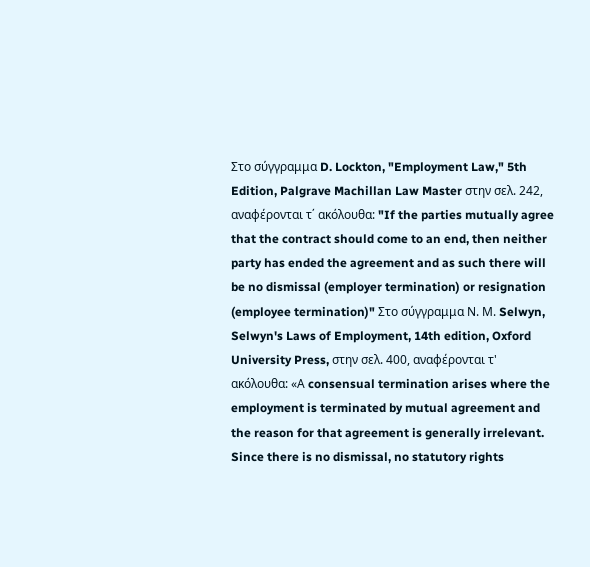Στο σύγγραμμα D. Lockton, "Employment Law," 5th Edition, Palgrave Machillan Law Master στην σελ. 242, αναφέρονται τ΄ ακόλουθα: "If the parties mutually agree that the contract should come to an end, then neither party has ended the agreement and as such there will be no dismissal (employer termination) or resignation (employee termination)" Στο σύγγραμμα Ν. Μ. Selwyn, Selwyn's Laws of Employment, 14th edition, Oxford University Press, στην σελ. 400, αναφέρονται τ' ακόλουθα: «Α consensual termination arises where the employment is terminated by mutual agreement and the reason for that agreement is generally irrelevant. Since there is no dismissal, no statutory rights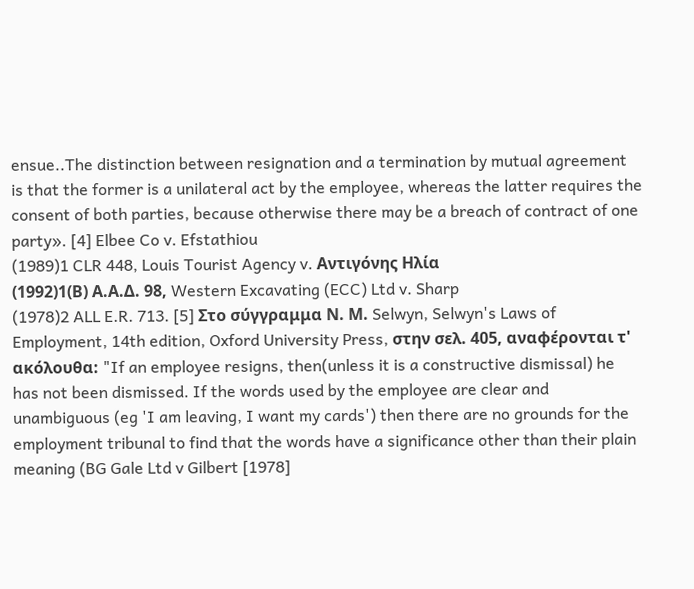ensue..The distinction between resignation and a termination by mutual agreement is that the former is a unilateral act by the employee, whereas the latter requires the consent of both parties, because otherwise there may be a breach of contract of one party». [4] Elbee Co v. Efstathiou
(1989)1 CLR 448, Louis Tourist Agency v. Αντιγόνης Ηλία
(1992)1(Β) Α.Α.Δ. 98, Western Excavating (ECC) Ltd v. Sharp
(1978)2 ALL E.R. 713. [5] Στο σύγγραμμα Ν. Μ. Selwyn, Selwyn's Laws of Employment, 14th edition, Oxford University Press, στην σελ. 405, αναφέρονται τ' ακόλουθα: "If an employee resigns, then(unless it is a constructive dismissal) he has not been dismissed. If the words used by the employee are clear and unambiguous (eg 'I am leaving, I want my cards') then there are no grounds for the employment tribunal to find that the words have a significance other than their plain meaning (BG Gale Ltd v Gilbert [1978]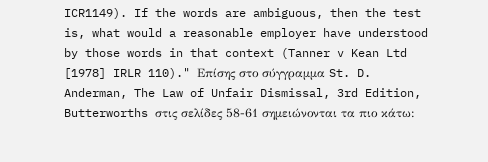ICR1149). If the words are ambiguous, then the test is, what would a reasonable employer have understood by those words in that context (Tanner v Kean Ltd [1978] IRLR 110)." Επίσης στο σύγγραμμα St. D. Anderman, The Law of Unfair Dismissal, 3rd Edition, Butterworths στις σελίδες 58-61 σημειώνονται τα πιο κάτω: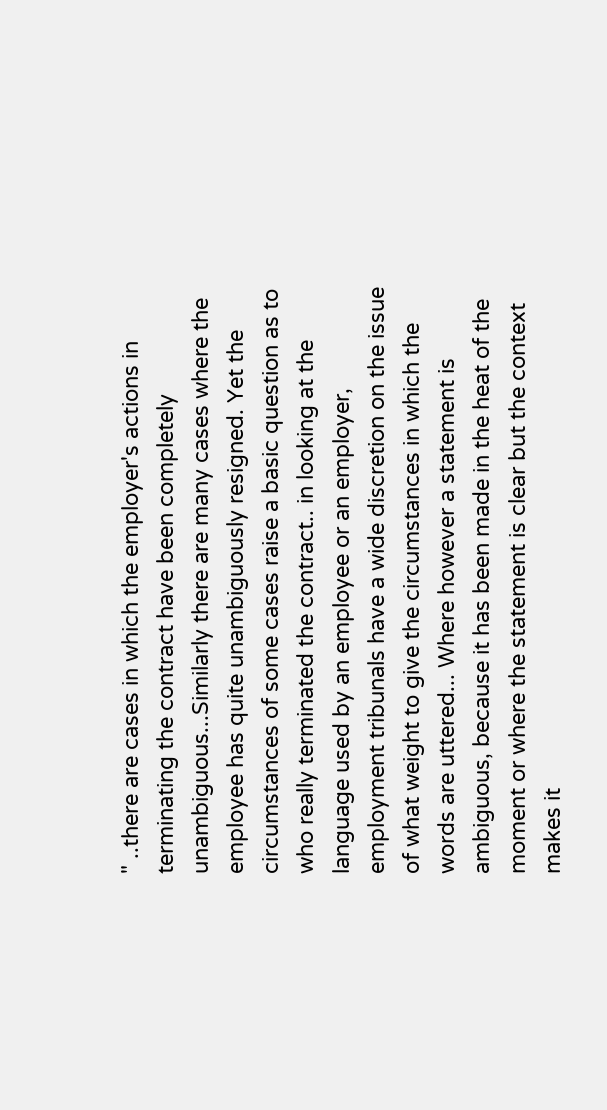" ..there are cases in which the employer's actions in terminating the contract have been completely unambiguous...Similarly there are many cases where the employee has quite unambiguously resigned. Yet the circumstances of some cases raise a basic question as to who really terminated the contract.. in looking at the language used by an employee or an employer, employment tribunals have a wide discretion on the issue of what weight to give the circumstances in which the words are uttered... Where however a statement is ambiguous, because it has been made in the heat of the moment or where the statement is clear but the context makes it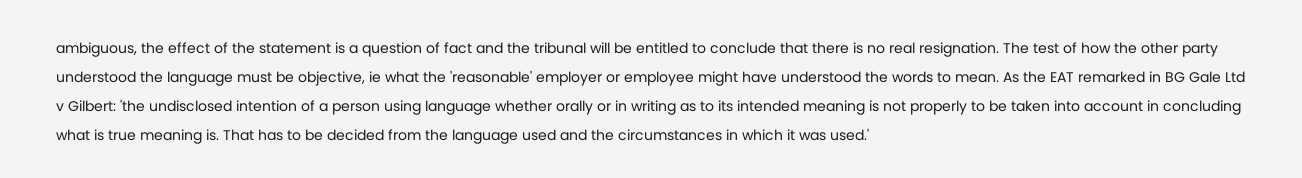ambiguous, the effect of the statement is a question of fact and the tribunal will be entitled to conclude that there is no real resignation. The test of how the other party understood the language must be objective, ie what the 'reasonable' employer or employee might have understood the words to mean. As the EAT remarked in BG Gale Ltd v Gilbert: 'the undisclosed intention of a person using language whether orally or in writing as to its intended meaning is not properly to be taken into account in concluding what is true meaning is. That has to be decided from the language used and the circumstances in which it was used.'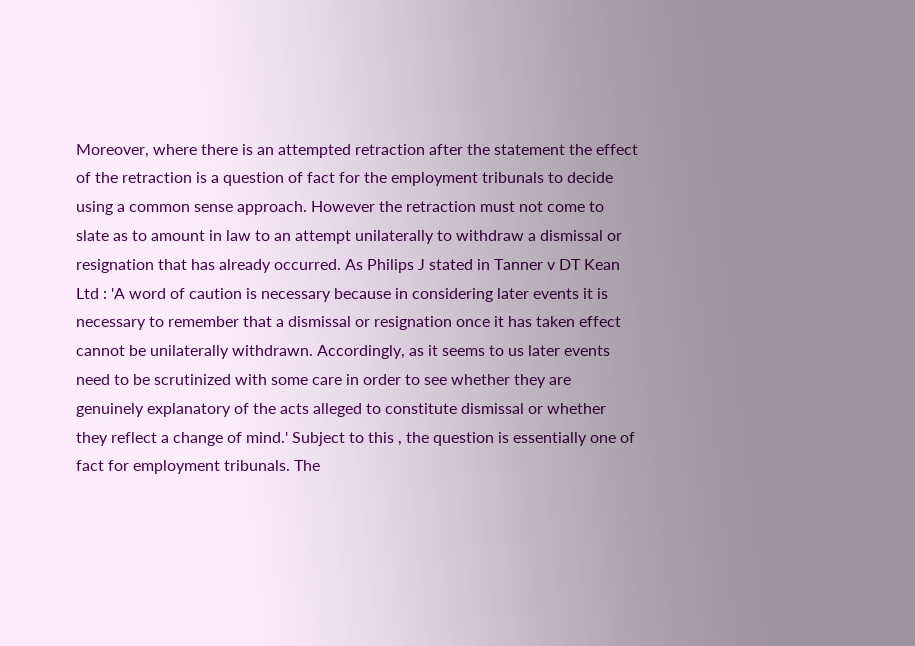Moreover, where there is an attempted retraction after the statement the effect of the retraction is a question of fact for the employment tribunals to decide using a common sense approach. However the retraction must not come to slate as to amount in law to an attempt unilaterally to withdraw a dismissal or resignation that has already occurred. As Philips J stated in Tanner v DT Kean Ltd : 'A word of caution is necessary because in considering later events it is necessary to remember that a dismissal or resignation once it has taken effect cannot be unilaterally withdrawn. Accordingly, as it seems to us later events need to be scrutinized with some care in order to see whether they are genuinely explanatory of the acts alleged to constitute dismissal or whether they reflect a change of mind.' Subject to this , the question is essentially one of fact for employment tribunals. The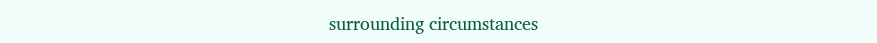surrounding circumstances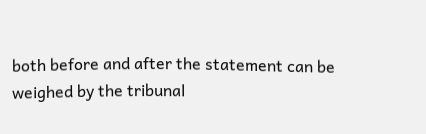both before and after the statement can be weighed by the tribunal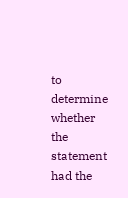to determine whether the statement had the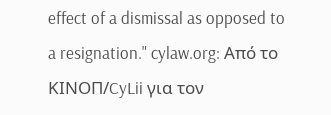effect of a dismissal as opposed to a resignation." cylaw.org: Από το ΚΙΝOΠ/CyLii για τον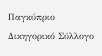Παγκύπριο Δικηγορικό Σύλλογο